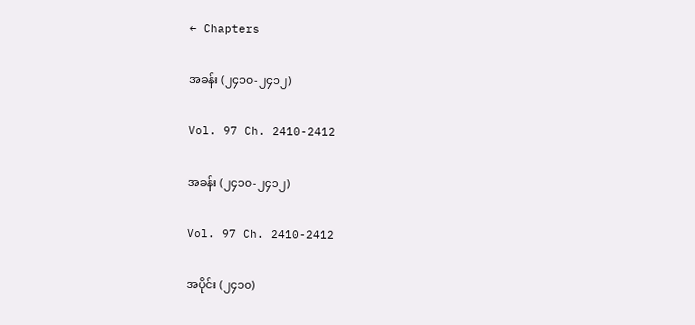← Chapters

အခန်း (၂၄၁၀-၂၄၁၂)

Vol. 97 Ch. 2410-2412

အခန်း (၂၄၁၀-၂၄၁၂)

Vol. 97 Ch. 2410-2412

အပိုင်း (၂၄၁၀)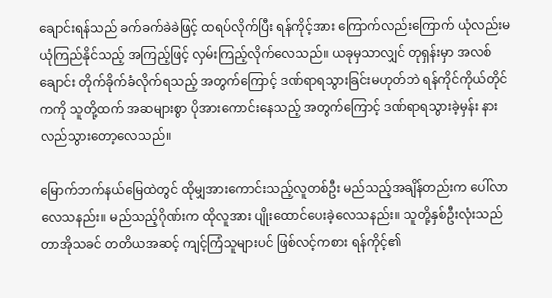ချောင်းရန်သည် ခက်ခက်ခဲခဲဖြင့် ထရပ်လိုက်ပြီး ရန်ကိုင့်အား ကြောက်လည်းကြောက် ယုံလည်းမယုံကြည်နိုင်သည့် အကြည့်ဖြင့် လှမ်းကြည့်လိုက်လေသည်။ ယခုမှသာလျှင် တုရှန်းမှာ အလစ်ချောင်း တိုက်ခိုက်ခံလိုက်ရသည့် အတွက်ကြောင့် ဒဏ်ရာရသွားခြင်းမဟုတ်ဘဲ ရန်ကိုင်ကိုယ်တိုင်ကကို သူတို့ထက် အဆများစွာ ပိုအားကောင်းနေသည့် အတွက်ကြောင့် ဒဏ်ရာရသွားခဲ့မှန်း နားလည်သွားတော့လေသည်။

မြောက်ဘက်နယ်မြေထဲတွင် ထိုမျှအားကောင်းသည့်လူတစ်ဦး မည်သည့်အချိန်တည်းက ပေါ်လာလေသနည်း။ မည်သည့်ဂိုဏ်းက ထိုလူအား ပျိုးထောင်ပေးခဲ့လေသနည်း။ သူတို့နှစ်ဦးလုံးသည် တာအိုသခင် တတိယအဆင့် ကျင့်ကြံသူများပင် ဖြစ်လင့်ကစား ရန်ကိုင့်၏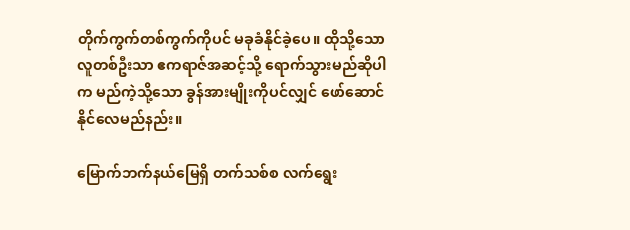တိုက်ကွက်တစ်ကွက်ကိုပင် မခုခံနိုင်ခဲ့ပေ။ ထိုသို့သောလူတစ်ဦးသာ ဧကရာဇ်အဆင့်သို့ ရောက်သွားမည်ဆိုပါက မည်ကဲ့သို့သော ခွန်အားမျိုးကိုပင်လျှင် ဖော်ဆောင်နိုင်လေမည်နည်း။

မြောက်ဘက်နယ်မြေရှိ တက်သစ်စ လက်ရွေး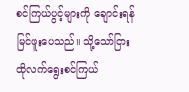စင်ကြယ်ပွင့်များကို ချောင်းရန် မြင်ဖူးပေသည်။ သို့သော်ငြား ထိုလက်ရွေးစင်ကြယ်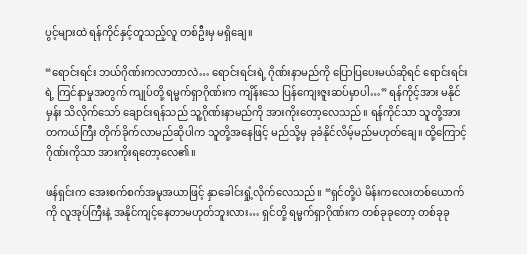ပွင့်များထဲ ရန်ကိုင်နှင့်တူသည့်လူ တစ်ဦးမှ မရှိချေ။

“ရောင်းရင်း ဘယ်ဂိုဏ်းကလာတာလဲ… ရောင်းရင်းရဲ့ ဂိုဏ်းနာမည်ကို ပြောပြပေးမယ်ဆိုရင် ရောင်းရင်းရဲ့ ကြင်နာမှုအတွက် ကျုပ်တို့ ရမ္မက်ရှာဂိုဏ်းက ကျိန်းသေ ပြန်ကျေးဇူးဆပ်မှာပါ…” ရန်ကိုင့်အား မနိုင်မှန်း သိလိုက်သော် ချောင်းရန်သည် သူ့ဂိုဏ်းနာမည်ကို အားကိုးတော့လေသည်။ ရန်ကိုင်သာ သူတို့အား တကယ်ကြီး တိုက်ခိုက်လာမည်ဆိုပါက သူတို့အနေဖြင့် မည်သို့မှ ခုခံနိုင်လိမ့်မည်မဟုတ်ချေ။ ထို့ကြောင့် ဂိုဏ်းကိုသာ အားကိုးရတော့လေ၏။

ဖန်ရှင်းက အေးစက်စက်အမူအယာဖြင့် နှာခေါင်းရှုံ့လိုက်လေသည်။ “ရှင်တို့ပဲ မိန်းကလေးတစ်ယောက်ကို လူအုပ်ကြီးနဲ့ အနိုင်ကျင့်နေတာမဟုတ်ဘူးလား… ရှင်တို့ ရမ္မက်ရှာဂိုဏ်းက တစ်ခုခုတော့ တစ်ခုခု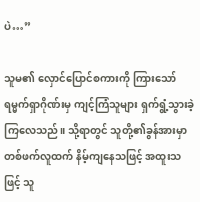ပဲ…”

သူမ၏ လှောင်ပြောင်စကားကို ကြားသော် ရမ္မက်ရှာဂိုဏ်းမှ ကျင့်ကြံသူများ ရှက်ရွံ့သွားခဲ့ကြလေသည်။ သို့ရာတွင် သူတို့၏ခွန်အားမှာ တစ်ဖက်လူထက် နိမ့်ကျနေသဖြင့် အထူးသဖြင့် သူ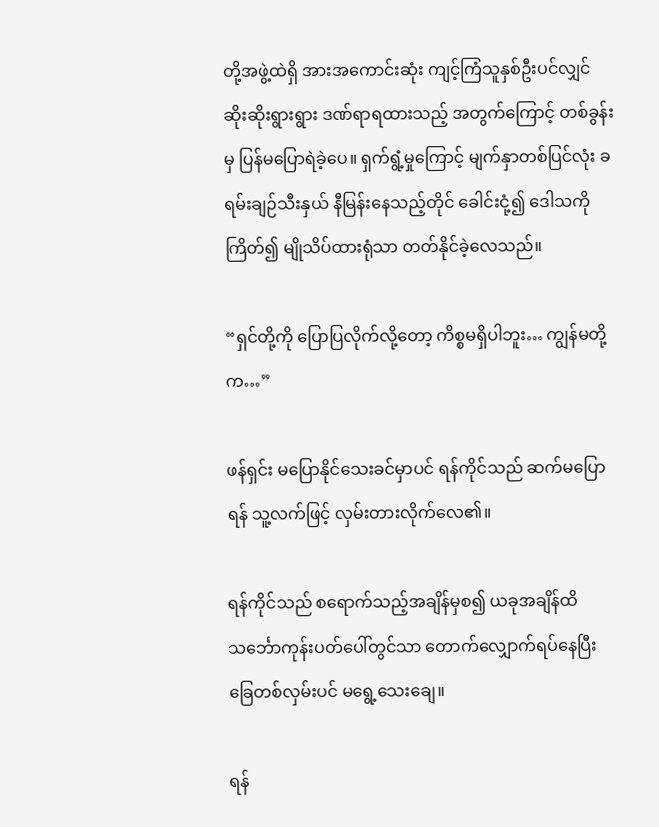တို့အဖွဲ့ထဲရှိ အားအကောင်းဆုံး ကျင့်ကြံသူနှစ်ဦးပင်လျှင် ဆိုးဆိုးရွားရွား ဒဏ်ရာရထားသည့် အတွက်ကြောင့် တစ်ခွန်းမှ ပြန်မပြောရဲခဲ့ပေ။ ရှက်ရွံ့မှုကြောင့် မျက်နှာတစ်ပြင်လုံး ခရမ်းချဉ်သီးနှယ် နီမြန်းနေသည့်တိုင် ခေါင်းငုံ့၍ ဒေါသကို ကြိတ်၍ မျိုသိပ်ထားရုံသာ တတ်နိုင်ခဲ့လေသည်။

“ရှင်တို့ကို ပြောပြလိုက်လို့တော့ ကိစ္စမရှိပါဘူး… ကျွန်မတို့က…”

ဖန်ရှင်း မပြောနိုင်သေးခင်မှာပင် ရန်ကိုင်သည် ဆက်မပြောရန် သူ့လက်ဖြင့် လှမ်းတားလိုက်လေ၏။

ရန်ကိုင်သည် စရောက်သည့်အချိန်မှစ၍ ယခုအချိန်ထိ သင်္ဘောကုန်းပတ်ပေါ်တွင်သာ တောက်လျှောက်ရပ်နေပြီး ခြေတစ်လှမ်းပင် မရွေ့သေးချေ။

ရန်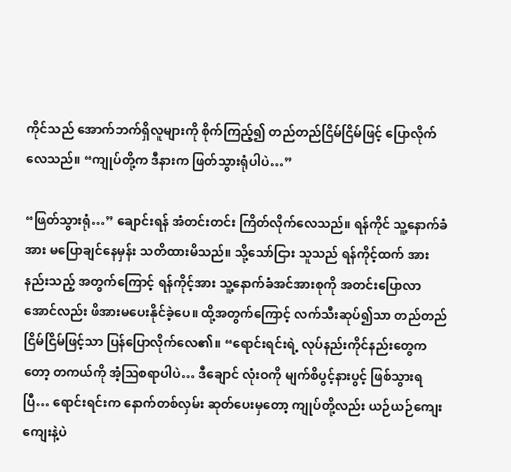ကိုင်သည် အောက်ဘက်ရှိလူများကို စိုက်ကြည့်၍ တည်တည်ငြိမ်ငြိမ်ဖြင့် ပြောလိုက်လေသည်။ “ကျုပ်တို့က ဒီနားက ဖြတ်သွားရုံပါပဲ…”

“ဖြတ်သွားရုံ…” ချောင်းရန် အံတင်းတင်း ကြိတ်လိုက်လေသည်။ ရန်ကိုင် သူ့နောက်ခံအား မပြောချင်နေမှန်း သတိထားမိသည်။ သို့သော်ငြား သူသည် ရန်ကိုင့်ထက် အားနည်းသည့် အတွက်ကြောင့် ရန်ကိုင့်အား သူ့နောက်ခံအင်အားစုကို အတင်းပြောလာအောင်လည်း ဖိအားမပေးနိုင်ခဲ့ပေ။ ထို့အတွက်ကြောင့် လက်သီးဆုပ်၍သာ တည်တည်ငြိမ်ငြိမ်ဖြင့်သာ ပြန်ပြောလိုက်လေ၏။ “ရောင်းရင်းရဲ့ လုပ်နည်းကိုင်နည်းတွေကတော့ တကယ်ကို အံ့ဩစရာပါပဲ… ဒီချောင် လုံးဝကို မျက်စိပွင့်နားပွင့် ဖြစ်သွားရပြီ… ရောင်းရင်းက နောက်တစ်လှမ်း ဆုတ်ပေးမှတော့ ကျုပ်တို့လည်း ယဉ်ယဉ်ကျေးကျေးနဲ့ပဲ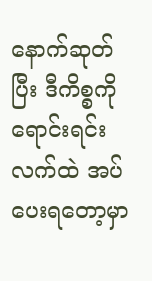နောက်ဆုတ်ပြီး ဒီကိစ္စကို ရောင်းရင်းလက်ထဲ အပ်ပေးရတော့မှာ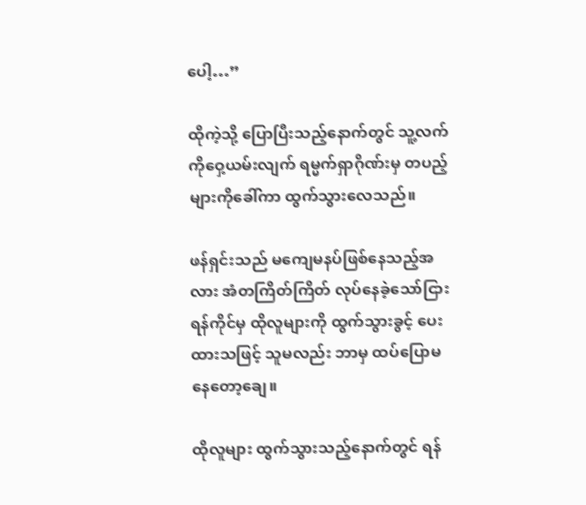ပေါ့…”

ထိုကဲ့သို့ ပြောပြီးသည့်နောက်တွင် သူ့လက်ကိုဝှေ့ယမ်းလျက် ရမ္မက်ရှာဂိုဏ်းမှ တပည့်များကိုခေါ်ကာ ထွက်သွားလေသည်။

ဖန်ရှင်းသည် မကျေမနပ်ဖြစ်နေသည့်အလား အံတကြိတ်ကြိတ် လုပ်နေခဲ့သော်ငြား ရန်ကိုင်မှ ထိုလူများကို ထွက်သွားခွင့် ပေးထားသဖြင့် သူမလည်း ဘာမှ ထပ်ပြောမနေတော့ချေ။

ထိုလူများ ထွက်သွားသည့်နောက်တွင် ရန်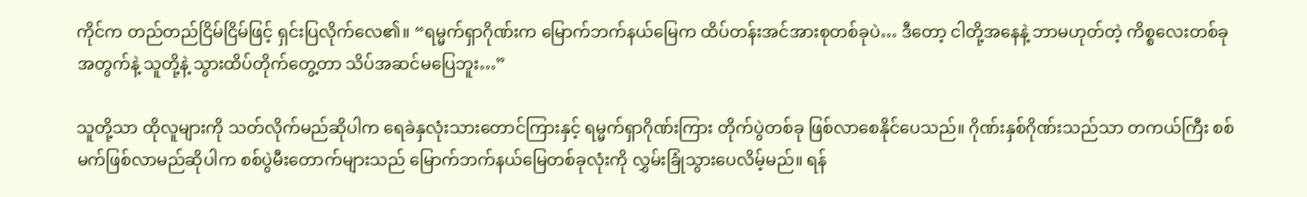ကိုင်က တည်တည်ငြိမ်ငြိမ်ဖြင့် ရှင်းပြလိုက်လေ၏။ “ရမ္မက်ရှာဂိုဏ်းက မြောက်ဘက်နယ်မြေက ထိပ်တန်းအင်အားစုတစ်ခုပဲ… ဒီတော့ ငါတို့အနေနဲ့ ဘာမဟုတ်တဲ့ ကိစ္စလေးတစ်ခု အတွက်နဲ့ သူတို့နဲ့ သွားထိပ်တိုက်တွေ့တာ သိပ်အဆင်မပြေဘူး…”

သူတို့သာ ထိုလူများကို သတ်လိုက်မည်ဆိုပါက ရေခဲနှလုံးသားတောင်ကြားနှင့် ရမ္မက်ရှာဂိုဏ်းကြား တိုက်ပွဲတစ်ခု ဖြစ်လာစေနိုင်ပေသည်။ ဂိုဏ်းနှစ်ဂိုဏ်းသည်သာ တကယ်ကြီး စစ်မက်ဖြစ်လာမည်ဆိုပါက စစ်ပွဲမီးတောက်များသည် မြောက်ဘက်နယ်မြေတစ်ခုလုံးကို လွှမ်းခြုံသွားပေလိမ့်မည်။ ရန်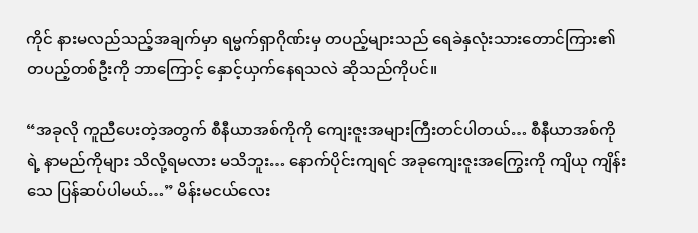ကိုင် နားမလည်သည့်အချက်မှာ ရမ္မက်ရှာဂိုဏ်းမှ တပည့်များသည် ရေခဲနှလုံးသားတောင်ကြား၏ တပည့်တစ်ဦးကို ဘာကြောင့် နှောင့်ယှက်နေရသလဲ ဆိုသည်ကိုပင်။

“အခုလို ကူညီပေးတဲ့အတွက် စီနီယာအစ်ကိုကို ကျေးဇူးအများကြီးတင်ပါတယ်… စီနီယာအစ်ကိုရဲ့ နာမည်ကိုများ သိလို့ရမလား မသိဘူး… နောက်ပိုင်းကျရင် အခုကျေးဇူးအကြွေးကို ကျိယု ကျိန်းသေ ပြန်ဆပ်ပါမယ်…” မိန်းမငယ်လေး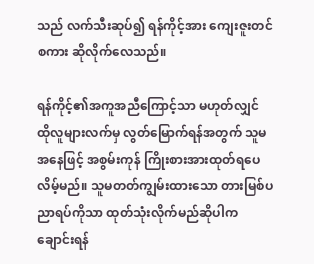သည် လက်သီးဆုပ်၍ ရန်ကိုင့်အား ကျေးဇူးတင်စကား ဆိုလိုက်လေသည်။

ရန်ကိုင့်၏အကူအညီကြောင့်သာ မဟုတ်လျှင် ထိုလူများလက်မှ လွတ်မြောက်ရန်အတွက် သူမအနေဖြင့် အစွမ်းကုန် ကြိုးစားအားထုတ်ရပေလိမ့်မည်။ သူမတတ်ကျွမ်းထားသော တားမြစ်ပညာရပ်ကိုသာ ထုတ်သုံးလိုက်မည်ဆိုပါက ချောင်းရန်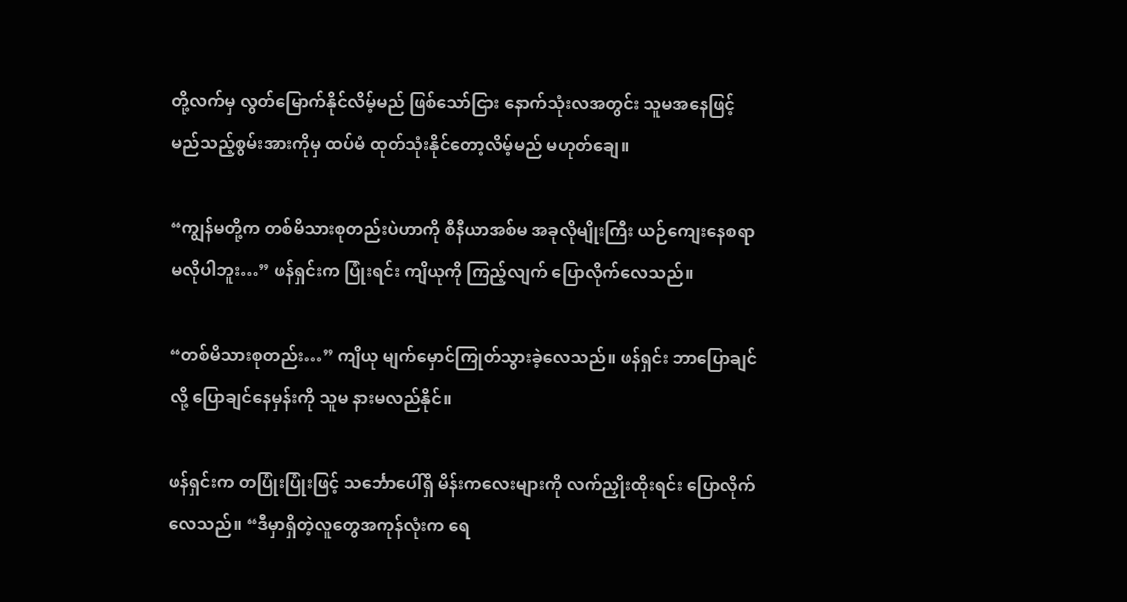တို့လက်မှ လွတ်မြောက်နိုင်လိမ့်မည် ဖြစ်သော်ငြား နောက်သုံးလအတွင်း သူမအနေဖြင့် မည်သည့်စွမ်းအားကိုမှ ထပ်မံ ထုတ်သုံးနိုင်တော့လိမ့်မည် မဟုတ်ချေ။

“ကျွန်မတို့က တစ်မိသားစုတည်းပဲဟာကို စီနီယာအစ်မ အခုလိုမျိုးကြီး ယဉ်ကျေးနေစရာ မလိုပါဘူး…” ဖန်ရှင်းက ပြုံးရင်း ကျိယုကို ကြည့်လျက် ပြောလိုက်လေသည်။

“တစ်မိသားစုတည်း…” ကျိယု မျက်မှောင်ကြုတ်သွားခဲ့လေသည်။ ဖန်ရှင်း ဘာပြောချင်လို့ ပြောချင်နေမှန်းကို သူမ နားမလည်နိုင်။

ဖန်ရှင်းက တပြုံးပြုံးဖြင့် သင်္ဘောပေါ်ရှိ မိန်းကလေးများကို လက်ညှိုးထိုးရင်း ပြောလိုက်လေသည်။ “ဒီမှာရှိတဲ့လူတွေအကုန်လုံးက ရေ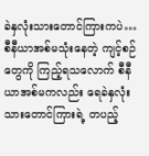ခဲနှလုံးသားတောင်ကြားကပဲ… စီနီယာအစ်မသုံးနေတဲ့ ကျင့်စဉ်တွေကို ကြည့်ရသလောက် စီနီယာအစ်မကလည်း ရေခဲနှလုံးသားတောင်ကြားရဲ့ တပည့်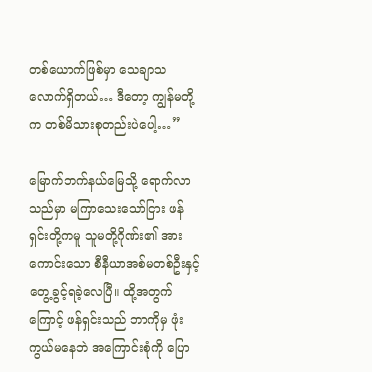တစ်ယောက်ဖြစ်မှာ သေချာသလောက်ရှိတယ်… ဒီတော့ ကျွန်မတို့က တစ်မိသားစုတည်းပဲပေါ့…”

မြောက်ဘက်နယ်မြေသို့ ရောက်လာသည်မှာ မကြာသေးသော်ငြား ဖန်ရှင်းတို့ကမူ သူမတို့ဂိုဏ်း၏ အားကောင်းသော စီနီယာအစ်မတစ်ဦးနှင့် တွေ့ခွင့်ရခဲ့လေပြီ။ ထို့အတွက်ကြောင့် ဖန်ရှင်းသည် ဘာကိုမှ ဖုံးကွယ်မနေဘဲ အကြောင်းစုံကို ပြော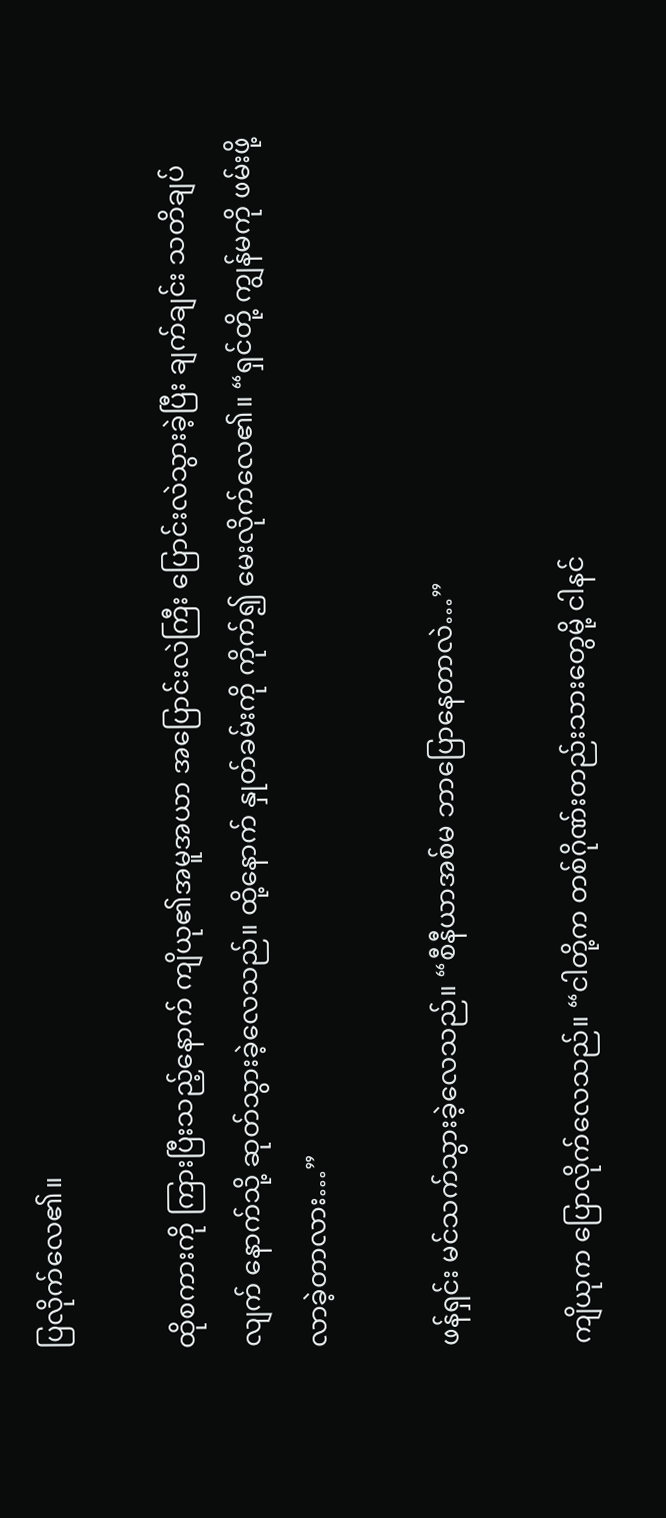ပြလိုက်လေ၏။

ထိုစကားကို ကြားပြီးသည့်နောက် ကျိယု၏အမူအယာ အပြောင်းလဲကြီး ပြောင်းလဲသွားခဲ့ပြီး ချက်ချင်း သတိချပ်လျက် နောက်သို့ ဆုတ်သွားခဲ့လေသည်။ ထို့နောက် နှုတ်ခမ်းကို ကိုက်၍ မေးလိုက်လေ၏။ “ရှင်တို့ ကျွန်မကို ဖမ်းဖို့ လာခဲ့တာလား…”

ဖန်ရှင်း မင်သက်သွားခဲ့လေသည်။ “စီနီယာအစ်မ ဘာပြောနေတာလဲ…”

ကျိယုက ပြောလိုက်လေသည်။ “ငါတို့က တစ်ဂိုဏ်းတည်းသားတွေမို့ ငါနင်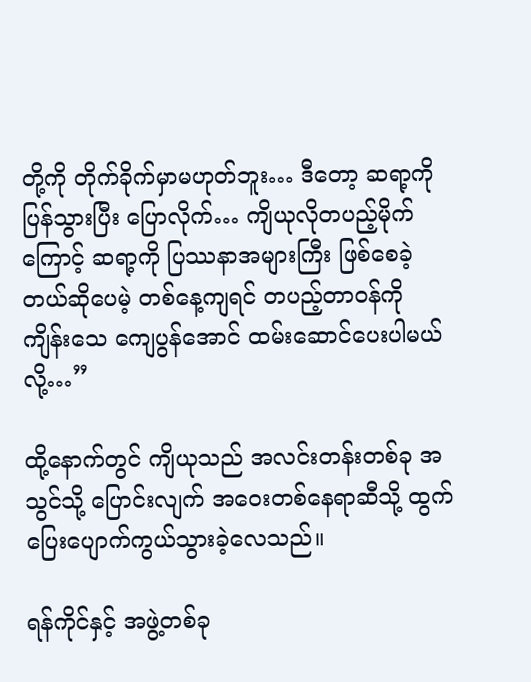တို့ကို တိုက်ခိုက်မှာမဟုတ်ဘူး… ဒီတော့ ဆရာ့ကို ပြန်သွားပြီး ပြောလိုက်… ကျိယုလိုတပည့်မိုက်ကြောင့် ဆရာ့ကို ပြဿနာအများကြီး ဖြစ်စေခဲ့တယ်ဆိုပေမဲ့ တစ်နေ့ကျရင် တပည့်တာဝန်ကို ကျိန်းသေ ကျေပွန်အောင် ထမ်းဆောင်ပေးပါမယ်လို့…”

ထို့နောက်တွင် ကျိယုသည် အလင်းတန်းတစ်ခု အသွင်သို့ ပြောင်းလျက် အဝေးတစ်နေရာဆီသို့ ထွက်ပြေးပျောက်ကွယ်သွားခဲ့လေသည်။

ရန်ကိုင်နှင့် အဖွဲ့တစ်ခု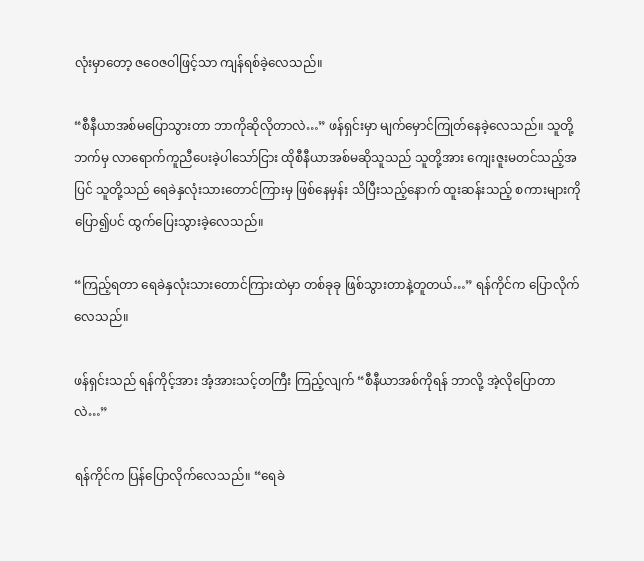လုံးမှာတော့ ဇဝေဇဝါဖြင့်သာ ကျန်ရစ်ခဲ့လေသည်။

“စီနီယာအစ်မပြောသွားတာ ဘာကိုဆိုလိုတာလဲ…” ဖန်ရှင်းမှာ မျက်မှောင်ကြုတ်နေခဲ့လေသည်။ သူတို့ဘက်မှ လာရောက်ကူညီပေးခဲ့ပါသော်ငြား ထိုစီနီယာအစ်မဆိုသူသည် သူတို့အား ကျေးဇူးမတင်သည့်အပြင် သူတို့သည် ရေခဲနှလုံးသားတောင်ကြားမှ ဖြစ်နေမှန်း သိပြီးသည့်နောက် ထူးဆန်းသည့် စကားများကိုပြော၍ပင် ထွက်ပြေးသွားခဲ့လေသည်။

“ကြည့်ရတာ ရေခဲနှလုံးသားတောင်ကြားထဲမှာ တစ်ခုခု ဖြစ်သွားတာနဲ့တူတယ်…” ရန်ကိုင်က ပြောလိုက်လေသည်။

ဖန်ရှင်းသည် ရန်ကိုင့်အား အံ့အားသင့်တကြီး ကြည့်လျက် “စီနီယာအစ်ကိုရန် ဘာလို့ အဲ့လိုပြောတာလဲ…”

ရန်ကိုင်က ပြန်ပြောလိုက်လေသည်။ “ရေခဲ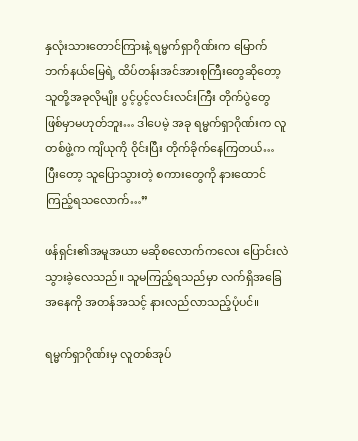နှလုံးသားတောင်ကြားနဲ့ ရမ္မက်ရှာဂိုဏ်းက မြောက်ဘက်နယ်မြေရဲ့ ထိပ်တန်းအင်အားစုကြီးတွေဆိုတော့ သူတို့အခုလိုမျိုး ပွင့်ပွင့်လင်းလင်းကြီး တိုက်ပွဲတွေ ဖြစ်မှာမဟုတ်ဘူး… ဒါပေမဲ့ အခု ရမ္မက်ရှာဂိုဏ်းက လူတစ်ဖွဲ့က ကျိယုကို ဝိုင်းပြီး တိုက်ခိုက်နေကြတယ်… ပြီးတော့ သူပြောသွားတဲ့ စကားတွေကို နားထောင်ကြည့်ရသလောက်…”

ဖန်ရှင်း၏အမူအယာ မဆိုစလောက်ကလေး ပြောင်းလဲသွားခဲ့လေသည်။ သူမကြည့်ရသည်မှာ လက်ရှိအခြေအနေကို အတန်အသင့် နားလည်လာသည့်ပုံပင်။

ရမ္မက်ရှာဂိုဏ်းမှ လူတစ်အုပ်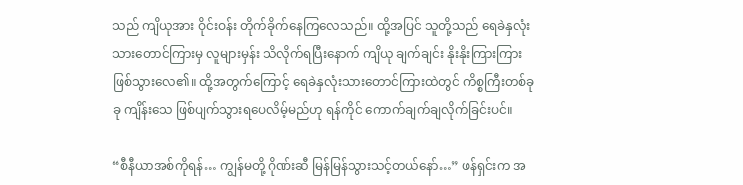သည် ကျိယုအား ဝိုင်းဝန်း တိုက်ခိုက်နေကြလေသည်။ ထို့အပြင် သူတို့သည် ရေခဲနှလုံးသားတောင်ကြားမှ လူများမှန်း သိလိုက်ရပြီးနောက် ကျိယု ချက်ချင်း နိုးနိုးကြားကြား ဖြစ်သွားလေ၏။ ထို့အတွက်ကြောင့် ရေခဲနှလုံးသားတောင်ကြားထဲတွင် ကိစ္စကြီးတစ်ခုခု ကျိန်းသေ ဖြစ်ပျက်သွားရပေလိမ့်မည်ဟု ရန်ကိုင် ကောက်ချက်ချလိုက်ခြင်းပင်။

“စီနီယာအစ်ကိုရန်… ကျွန်မတို့ ဂိုဏ်းဆီ မြန်မြန်သွားသင့်တယ်နော်…” ဖန်ရှင်းက အ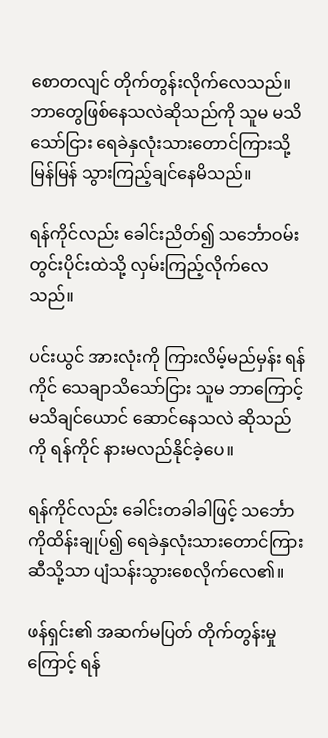စောတလျင် တိုက်တွန်းလိုက်လေသည်။ ဘာတွေဖြစ်နေသလဲဆိုသည်ကို သူမ မသိသော်ငြား ရေခဲနှလုံးသားတောင်ကြားသို့ မြန်မြန် သွားကြည့်ချင်နေမိသည်။

ရန်ကိုင်လည်း ခေါင်းညိတ်၍ သင်္ဘောဝမ်းတွင်းပိုင်းထဲသို့ လှမ်းကြည့်လိုက်လေသည်။

ပင်းယွင် အားလုံးကို ကြားလိမ့်မည်မှန်း ရန်ကိုင် သေချာသိသော်ငြား သူမ ဘာကြောင့် မသိချင်ယောင် ဆောင်နေသလဲ ဆိုသည်ကို ရန်ကိုင် နားမလည်နိုင်ခဲ့ပေ။

ရန်ကိုင်လည်း ခေါင်းတခါခါဖြင့် သင်္ဘောကိုထိန်းချုပ်၍ ရေခဲနှလုံးသားတောင်ကြားဆီသို့သာ ပျံသန်းသွားစေလိုက်လေ၏။

ဖန်ရှင်း၏ အဆက်မပြတ် တိုက်တွန်းမှုကြောင့် ရန်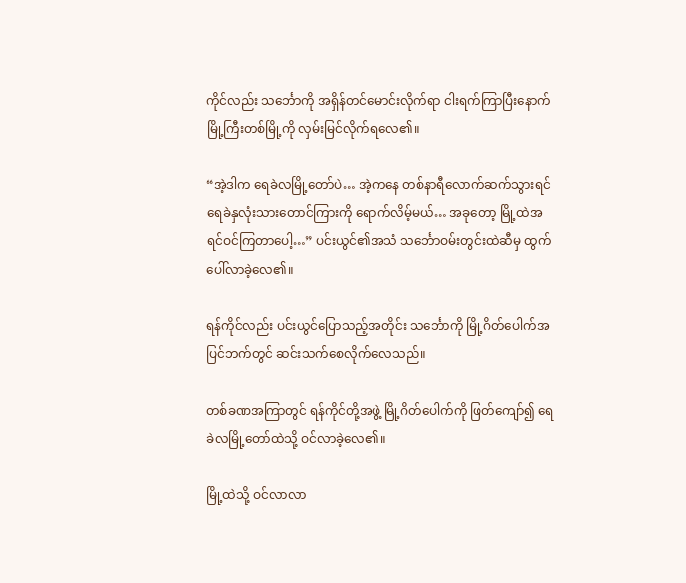ကိုင်လည်း သင်္ဘောကို အရှိန်တင်မောင်းလိုက်ရာ ငါးရက်ကြာပြီးနောက် မြို့ကြီးတစ်မြို့ကို လှမ်းမြင်လိုက်ရလေ၏။

“အဲ့ဒါက ရေခဲလမြို့တော်ပဲ… အဲ့ကနေ တစ်နာရီလောက်ဆက်သွားရင် ရေခဲနှလုံးသားတောင်ကြားကို ရောက်လိမ့်မယ်… အခုတော့ မြို့ထဲအရင်ဝင်ကြတာပေါ့…” ပင်းယွင်၏အသံ သင်္ဘောဝမ်းတွင်းထဲဆီမှ ထွက်ပေါ်လာခဲ့လေ၏။

ရန်ကိုင်လည်း ပင်းယွင်ပြောသည့်အတိုင်း သင်္ဘောကို မြို့ဂိတ်ပေါက်အပြင်ဘက်တွင် ဆင်းသက်စေလိုက်လေသည်။

တစ်ခဏအကြာတွင် ရန်ကိုင်တို့အဖွဲ့ မြို့ဂိတ်ပေါက်ကို ဖြတ်ကျော်၍ ရေခဲလမြို့တော်ထဲသို့ ဝင်လာခဲ့လေ၏။

မြို့ထဲသို့ ဝင်လာလာ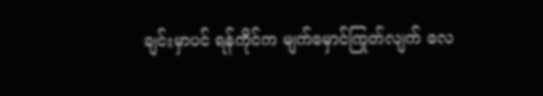ချင်းမှာပင် ရန်ကိုင်က မျက်မှောင်ကြုတ်လျက် လေ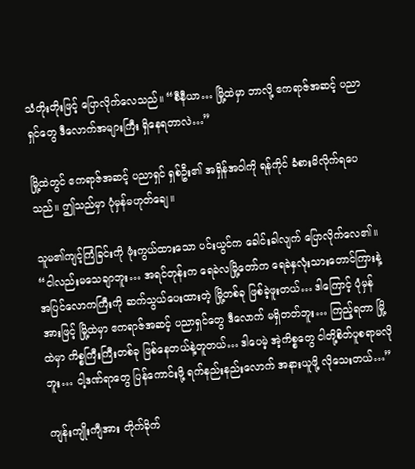သံတိုးတိုးဖြင့် ပြောလိုက်လေသည်။ “စီနီယာ… မြို့ထဲမှာ ဘာလို့ ဧကရာဇ်အဆင့် ပညာရှင်တွေ ဒီလောက်အများကြီး ရှိနေရတာလဲ…”

မြို့ထဲတွင် ဧကရာဇ်အဆင့် ပညာရှင် ရှစ်ဦး၏ အရှိန်အဝါကို ရန်ကိုင် ခံစားမိလိုက်ရပေသည်။ ဤသည်မှာ ပုံမှန်မဟုတ်ချေ။

သူမ၏ကျင့်ကြံခြင်းကို ဖုံးကွယ်ထားသော ပင်းယွင်က ခေါင်းခါလျက် ပြောလိုက်လေ၏။ “ငါလည်းမသေချာဘူး… အရင်တုန်းက ရေခဲလမြို့တော်က ရေခဲနှလုံးသားတောင်ကြားနဲ့ အပြင်လောကကြီးကို ဆက်သွယ်ပေးထားတဲ့ မြို့တစ်ခု ဖြစ်ခဲ့ဖူးတယ်… ဒါကြောင့် ပုံမှန်အားဖြင့် မြို့ထဲမှာ ဧကရာဇ်အဆင့် ပညာရှင်တွေ ဒီလောက် မရှိတတ်ဘူး… ကြည့်ရတာ မြို့ထဲမှာ ကိစ္စကြီးကြီးတစ်ခု ဖြစ်နေတယ်နဲ့တူတယ်… ဒါပေမဲ့ အဲ့ကိစ္စတွေ ငါတို့စိတ်ပူစရာမလိုဘူး… ငါ့ဒဏ်ရာတွေ ပြန်ကောင်းဖို့ ရက်နည်းနည်းလောက် အနားယူဖို့ လိုသေးတယ်…”

ကျန်းကျိုးကျီအား တိုက်ခိုက်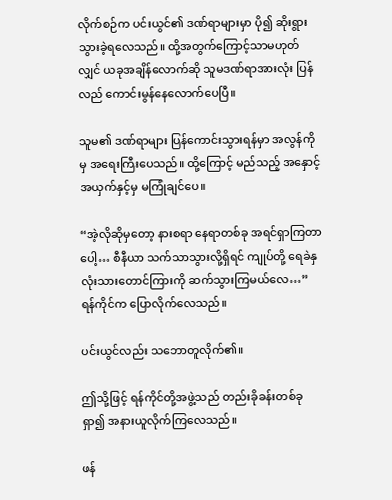လိုက်စဉ်က ပင်းယွင်၏ ဒဏ်ရာများမှာ ပို၍ ဆိုးရွားသွားခဲ့ရလေသည်။ ထို့အတွက်ကြောင့်သာမဟုတ်လျှင် ယခုအချိန်လောက်ဆို သူမဒဏ်ရာအားလုံး ပြန်လည် ကောင်းမွန်နေလောက်ပေပြီ။

သူမ၏ ဒဏ်ရာများ ပြန်ကောင်းသွားရန်မှာ အလွန်ကိုမှ အရေးကြီးပေသည်။ ထို့ကြောင့် မည်သည့် အနှောင့်အယှက်နှင့်မှ မကြုံချင်ပေ။

“အဲ့လိုဆိုမှတော့ နားစရာ နေရာတစ်ခု အရင်ရှာကြတာပေါ့… စီနီယာ သက်သာသွားလို့ရှိရင် ကျုပ်တို့ ရေခဲနှလုံးသားတောင်ကြားကို ဆက်သွားကြမယ်လေ…” ရန်ကိုင်က ပြောလိုက်လေသည်။

ပင်းယွင်လည်း သဘောတူလိုက်၏။

ဤသို့ဖြင့် ရန်ကိုင်တို့အဖွဲ့သည် တည်းခိုခန်းတစ်ခု ရှာ၍ အနားယူလိုက်ကြလေသည်။

ဖန်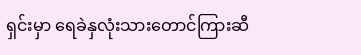ရှင်းမှာ ရေခဲနှလုံးသားတောင်ကြားဆီ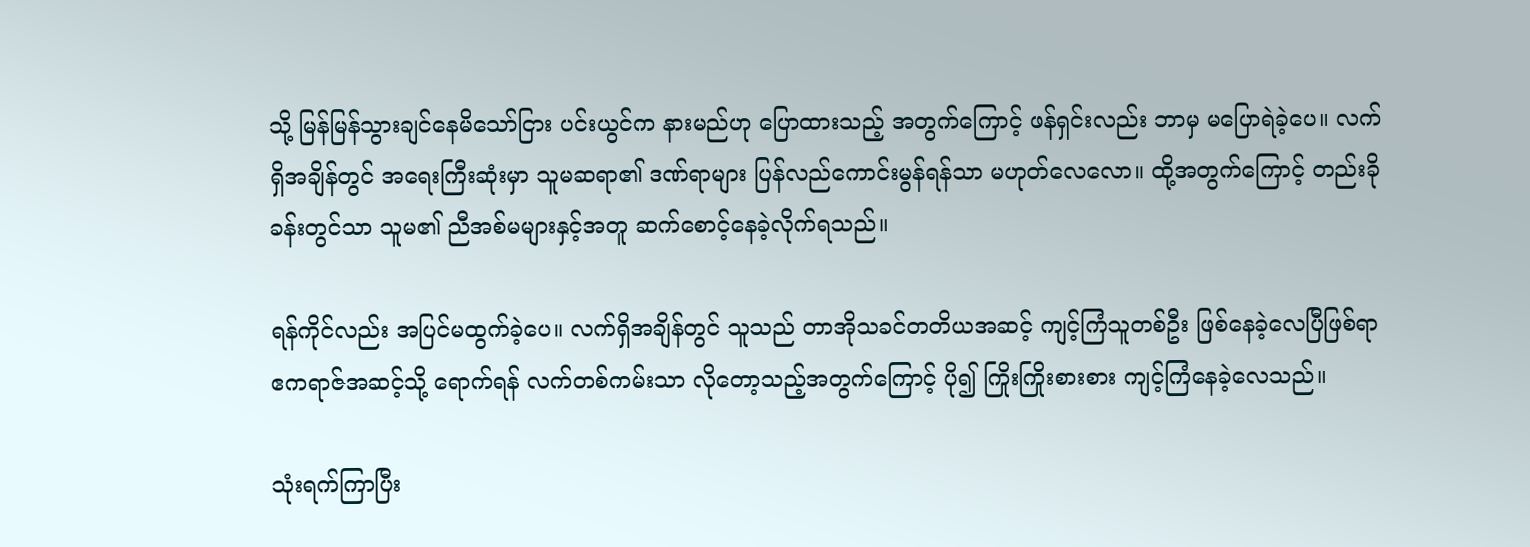သို့ မြန်မြန်သွားချင်နေမိသော်ငြား ပင်းယွင်က နားမည်ဟု ပြောထားသည့် အတွက်ကြောင့် ဖန်ရှင်းလည်း ဘာမှ မပြောရဲခဲ့ပေ။ လက်ရှိအချိန်တွင် အရေးကြီးဆုံးမှာ သူမဆရာ၏ ဒဏ်ရာများ ပြန်လည်ကောင်းမွန်ရန်သာ မဟုတ်လေလော။ ထို့အတွက်ကြောင့် တည်းခိုခန်းတွင်သာ သူမ၏ ညီအစ်မများနှင့်အတူ ဆက်စောင့်နေခဲ့လိုက်ရသည်။

ရန်ကိုင်လည်း အပြင်မထွက်ခဲ့ပေ။ လက်ရှိအချိန်တွင် သူသည် တာအိုသခင်တတိယအဆင့် ကျင့်ကြံသူတစ်ဦး ဖြစ်နေခဲ့လေပြီဖြစ်ရာ ဧကရာဇ်အဆင့်သို့ ရောက်ရန် လက်တစ်ကမ်းသာ လိုတော့သည့်အတွက်ကြောင့် ပို၍ ကြိုးကြိုးစားစား ကျင့်ကြံနေခဲ့လေသည်။

သုံးရက်ကြာပြီး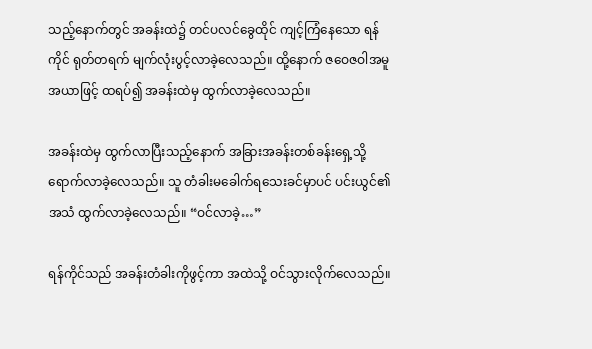သည့်နောက်တွင် အခန်းထဲ၌ တင်ပလင်ခွေထိုင် ကျင့်ကြံနေသော ရန်ကိုင် ရုတ်တရက် မျက်လုံးပွင့်လာခဲ့လေသည်။ ထို့နောက် ဇဝေဇဝါအမူအယာဖြင့် ထရပ်၍ အခန်းထဲမှ ထွက်လာခဲ့လေသည်။

အခန်းထဲမှ ထွက်လာပြီးသည့်နောက် အခြားအခန်းတစ်ခန်းရှေ့သို့ ရောက်လာခဲ့လေသည်။ သူ တံခါးမခေါက်ရသေးခင်မှာပင် ပင်းယွင်၏အသံ ထွက်လာခဲ့လေသည်။ “ဝင်လာခဲ့…”

ရန်ကိုင်သည် အခန်းတံခါးကိုဖွင့်ကာ အထဲသို့ ဝင်သွားလိုက်လေသည်။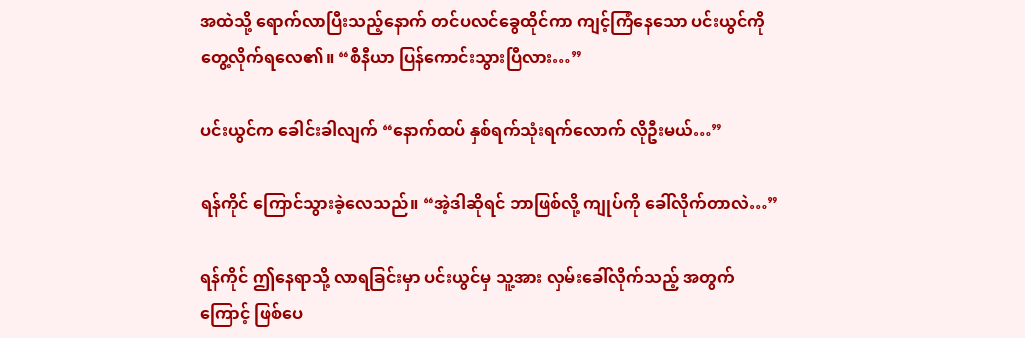အထဲသို့ ရောက်လာပြီးသည့်‌နောက် တင်ပလင်ခွေထိုင်ကာ ကျင့်ကြံနေသော ပင်းယွင်ကို တွေ့လိုက်ရလေ၏။ “စီနီယာ ပြန်ကောင်းသွားပြီလား…”

ပင်းယွင်က ခေါင်းခါလျက် “နောက်ထပ် နှစ်ရက်သုံးရက်လောက် လိုဦးမယ်…”

ရန်ကိုင် ကြောင်သွားခဲ့လေသည်။ “အဲ့ဒါဆိုရင် ဘာဖြစ်လို့ ကျုပ်ကို ခေါ်လိုက်တာလဲ…”

ရန်ကိုင် ဤနေရာသို့ လာရခြင်းမှာ ပင်းယွင်မှ သူ့အား လှမ်းခေါ်လိုက်သည့် အတွက်ကြောင့် ဖြစ်ပေ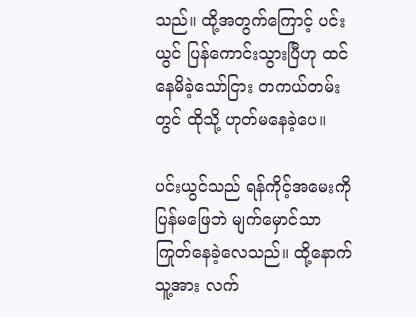သည်။ ထို့အတွက်ကြောင့် ပင်းယွင် ပြန်ကောင်းသွားပြီဟု ထင်နေမိခဲ့သော်ငြား တကယ်တမ်းတွင် ထိုသို့ ဟုတ်မနေခဲ့ပေ။

ပင်းယွင်သည် ရန်ကိုင့်အမေးကို ပြန်မဖြေဘဲ မျက်မှောင်သာ ကြုတ်နေခဲ့လေသည်။ ထို့နောက် သူ့အား လက်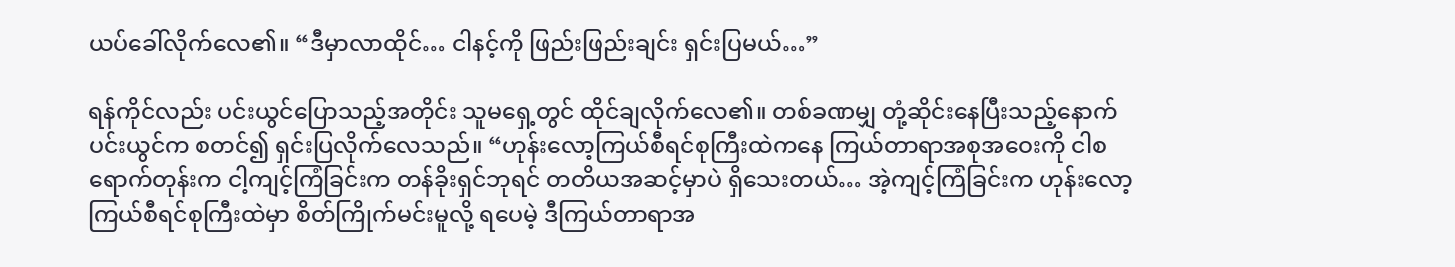ယပ်ခေါ်လိုက်လေ၏။ “ဒီမှာလာထိုင်… ငါနင့်ကို ဖြည်းဖြည်းချင်း ရှင်းပြမယ်…”

ရန်ကိုင်လည်း ပင်းယွင်ပြောသည့်အတိုင်း သူမရှေ့တွင် ထိုင်ချလိုက်လေ၏။ တစ်ခဏမျှ တုံ့ဆိုင်းနေပြီးသည့်နောက် ပင်းယွင်က စတင်၍ ရှင်းပြလိုက်လေသည်။ “ဟုန်းလော့ကြယ်စီရင်စုကြီးထဲကနေ ကြယ်တာရာအစုအဝေးကို ငါစရောက်တုန်းက ငါ့ကျင့်ကြံခြင်းက တန်ခိုးရှင်ဘုရင် တတိယအဆင့်မှာပဲ ရှိသေးတယ်… အဲ့ကျင့်ကြံခြင်းက ဟုန်းလော့ကြယ်စီရင်စုကြီးထဲမှာ စိတ်ကြိုက်မင်းမူလို့ ရပေမဲ့ ဒီကြယ်တာရာအ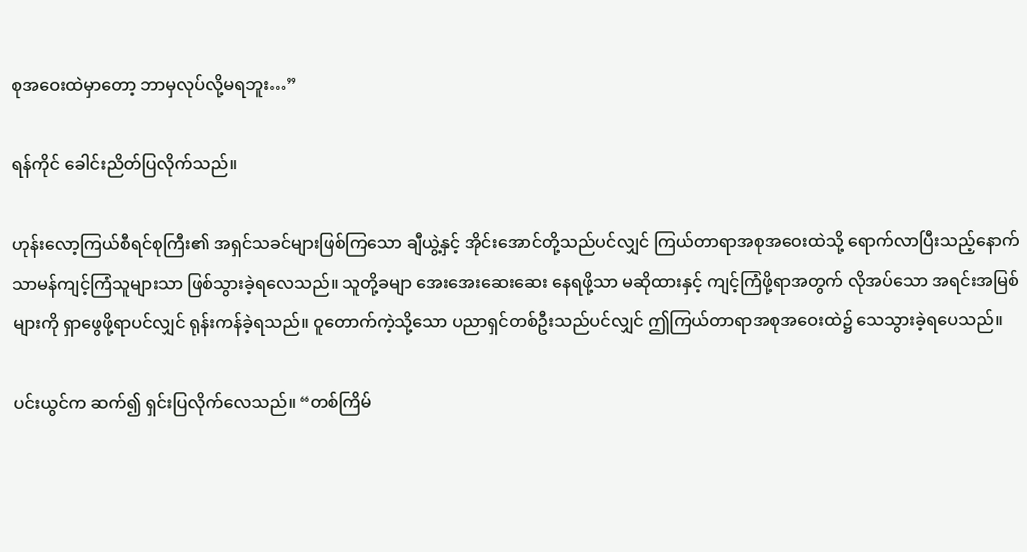စုအဝေးထဲမှာတော့ ဘာမှလုပ်လို့မရဘူး…”

ရန်ကိုင် ခေါင်းညိတ်ပြလိုက်သည်။

ဟုန်းလော့ကြယ်စီရင်စုကြီး၏ အရှင်သခင်များဖြစ်ကြသော ချီယွဲ့နှင့် အိုင်းအောင်တို့သည်ပင်လျှင် ကြယ်တာရာအစုအဝေးထဲသို့ ရောက်လာပြီးသည့်နောက် သာမန်ကျင့်ကြံသူများသာ ဖြစ်သွားခဲ့ရလေသည်။ သူတို့ခမျာ အေးအေးဆေးဆေး နေရဖို့သာ မဆိုထားနှင့် ကျင့်ကြံဖို့ရာအတွက် လိုအပ်သော အရင်းအမြစ်များကို ရှာဖွေဖို့ရာပင်လျှင် ရုန်းကန်ခဲ့ရသည်။ ဝူတောက်ကဲ့သို့သော ပညာရှင်တစ်ဦးသည်ပင်လျှင် ဤကြယ်တာရာအစုအဝေးထဲ၌ သေသွားခဲ့ရပေသည်။

ပင်းယွင်က ဆက်၍ ရှင်းပြလိုက်လေသည်။ “တစ်ကြိမ်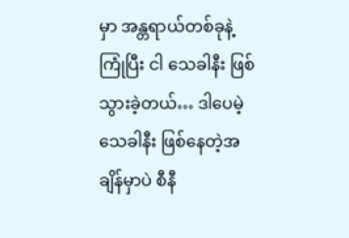မှာ အန္တရာယ်တစ်ခုနဲ့ ကြုံပြီး ငါ သေခါနီး ဖြစ်သွားခဲ့တယ်… ဒါပေမဲ့ သေခါနီး ဖြစ်နေတဲ့အချိန်မှာပဲ စီနီ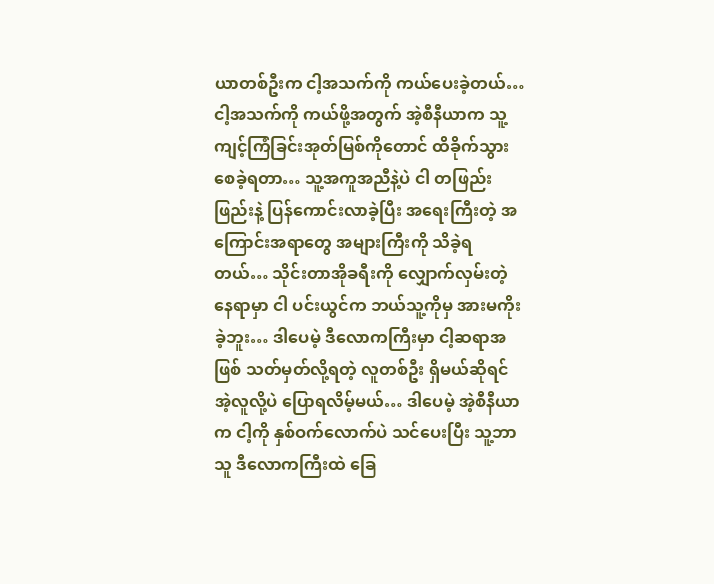ယာတစ်ဦးက ငါ့အသက်ကို ကယ်ပေးခဲ့တယ်… ငါ့အသက်ကို ကယ်ဖို့အတွက် အဲ့စီနီယာက သူ့ကျင့်ကြံခြင်းအုတ်မြစ်ကိုတောင် ထိခိုက်သွားစေခဲ့ရတာ… သူ့အကူအညီနဲ့ပဲ ငါ တဖြည်းဖြည်းနဲ့ ပြန်ကောင်းလာခဲ့ပြီး အရေးကြီးတဲ့ အကြောင်းအရာတွေ အများကြီးကို သိခဲ့ရတယ်… သိုင်းတာအိုခရီးကို လျှောက်လှမ်းတဲ့နေရာမှာ ငါ ပင်းယွင်က ဘယ်သူ့ကိုမှ အားမကိုးခဲ့ဘူး… ဒါပေမဲ့ ဒီလောကကြီးမှာ ငါ့ဆရာအဖြစ် သတ်မှတ်လို့ရတဲ့ လူတစ်ဦး ရှိမယ်ဆိုရင် အဲ့လူလို့ပဲ ပြောရလိမ့်မယ်… ဒါပေမဲ့ အဲ့စီနီယာက ငါ့ကို နှစ်ဝက်လောက်ပဲ သင်ပေးပြီး သူ့ဘာသူ ဒီလောကကြီးထဲ ခြေ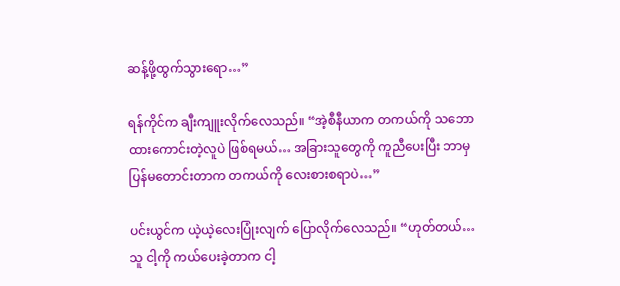ဆန့်ဖို့ထွက်သွားရော…”

ရန်ကိုင်က ချီးကျူးလိုက်လေသည်။ “အဲ့စီနီယာက တကယ်ကို သဘောထားကောင်းတဲ့လူပဲ ဖြစ်ရမယ်… အခြားသူတွေကို ကူညီပေးပြီး ဘာမှပြန်မတောင်းတာက တကယ်ကို လေးစားစရာပဲ…”

ပင်းယွင်က ယဲ့ယဲ့လေးပြုံးလျက် ပြောလိုက်လေသည်။ “ဟုတ်တယ်… သူ ငါ့ကို ကယ်ပေးခဲ့တာက ငါ့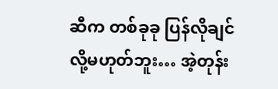ဆီက တစ်ခုခု ပြန်လိုချင်လို့မဟုတ်ဘူး… အဲ့တုန်း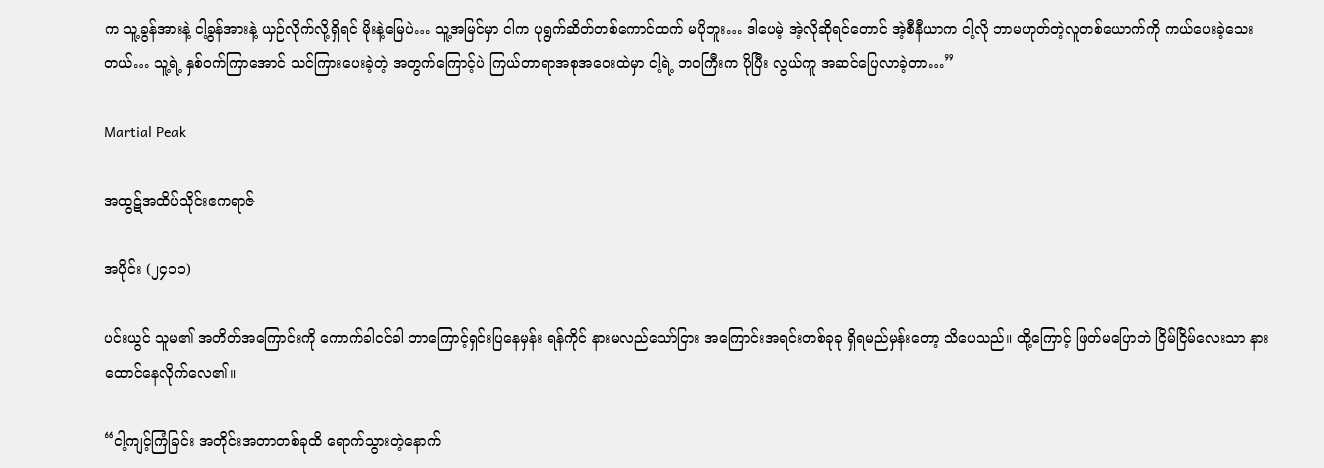က သူ့ခွန်အားနဲ့ ငါ့ခွန်အားနဲ့ ယှဉ်လိုက်လို့ရှိရင် မိုးနဲ့မြေပဲ… သူ့အမြင်မှာ ငါက ပုရွက်ဆိတ်တစ်ကောင်ထက် မပိုဘူး… ဒါပေမဲ့ အဲ့လိုဆိုရင်တောင် အဲ့စီနီယာက ငါ့လို ဘာမဟုတ်တဲ့လူတစ်ယောက်ကို ကယ်ပေးခဲ့သေးတယ်… သူ့ရဲ့ နှစ်ဝက်ကြာအောင် သင်ကြားပေးခဲ့တဲ့ အတွက်ကြောင့်ပဲ ကြယ်တာရာအစုအဝေးထဲမှာ ငါ့ရဲ့ ဘဝကြီးက ပိုပြီး လွယ်ကူ အဆင်ပြေလာခဲ့တာ…”

Martial Peak

အထွဋ်အထိပ်သိုင်းဧကရာဇ်

အပိုင်း (၂၄၁၁)

ပင်းယွင် သူမ၏ အတိတ်အကြောင်းကို ကောက်ခါငင်ခါ ဘာကြောင့်ရှင်းပြနေမှန်း ရန်ကိုင် နားမလည်သော်ငြား အကြောင်းအရင်းတစ်ခုခု ရှိရမည်မှန်းတော့ သိပေသည်။ ထို့ကြောင့် ဖြတ်မပြောဘဲ ငြိမ်ငြိမ်လေးသာ နားထောင်နေလိုက်လေ၏။

“ငါ့ကျင့်ကြံခြင်း အတိုင်းအတာတစ်ခုထိ ရောက်သွားတဲ့နောက်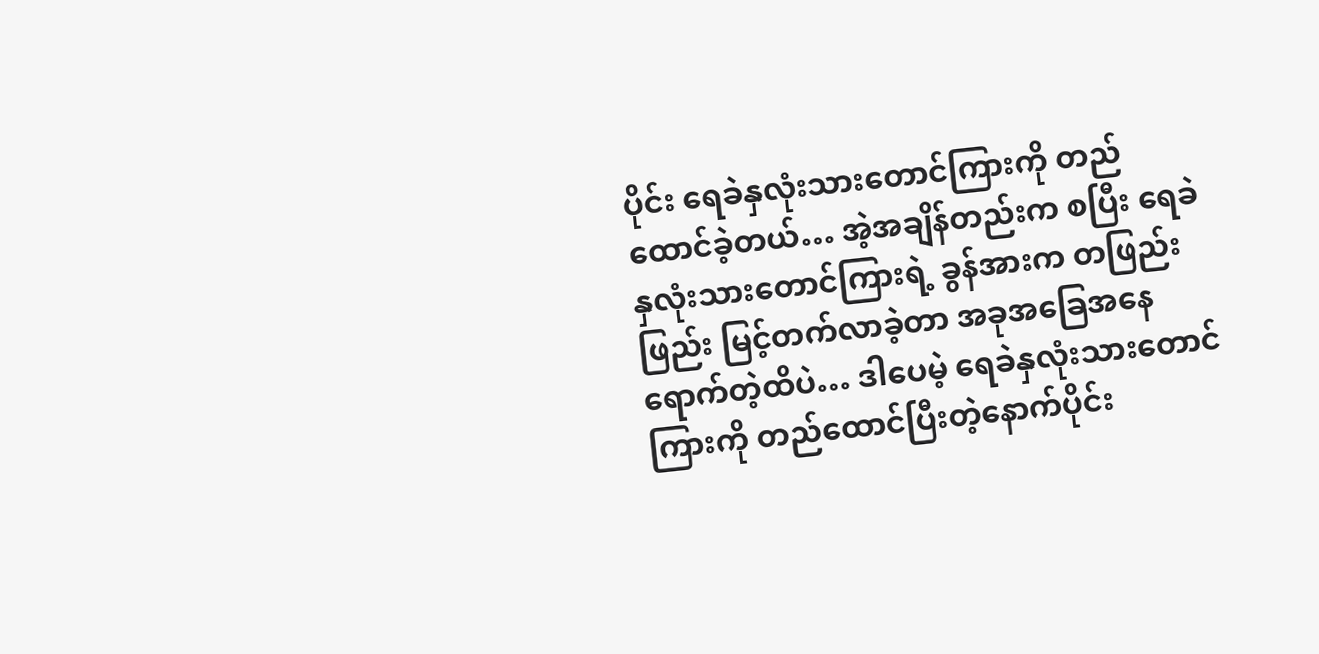ပိုင်း ရေခဲနှလုံးသားတောင်ကြားကို တည်ထောင်ခဲ့တယ်… အဲ့အချိန်တည်းက စပြီး ရေခဲနှလုံးသားတောင်ကြားရဲ့ ခွန်အားက တဖြည်းဖြည်း မြင့်တက်လာခဲ့တာ အခုအခြေအနေ ရောက်တဲ့ထိပဲ… ဒါပေမဲ့ ရေခဲနှလုံးသားတောင်ကြားကို တည်ထောင်ပြီးတဲ့နောက်ပိုင်း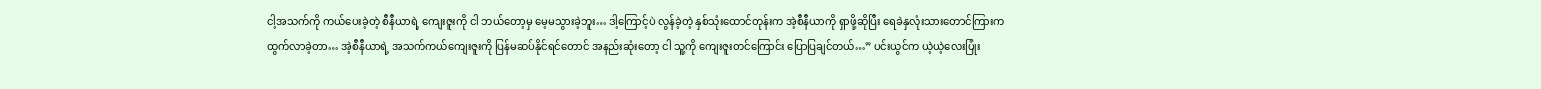ငါ့အသက်ကို ကယ်ပေးခဲ့တဲ့ စီနီယာရဲ့ ကျေးဇူးကို ငါ ဘယ်တော့မှ မေ့မသွားခဲ့ဘူး… ဒါ့ကြောင့်ပဲ လွန်ခဲ့တဲ့ နှစ်သုံးထောင်တုန်းက အဲ့စီနီယာကို ရှာဖို့ဆိုပြီး ရေခဲနှလုံးသားတောင်ကြားက ထွက်လာခဲ့တာ… အဲ့စီနီယာရဲ့ အသက်ကယ်ကျေးဇူးကို ပြန်မဆပ်နိုင်ရင်တောင် အနည်းဆုံးတော့ ငါ သူ့ကို ကျေးဇူးတင်ကြောင်း ပြောပြချင်တယ်…” ပင်းယွင်က ယဲ့ယဲ့လေးပြုံး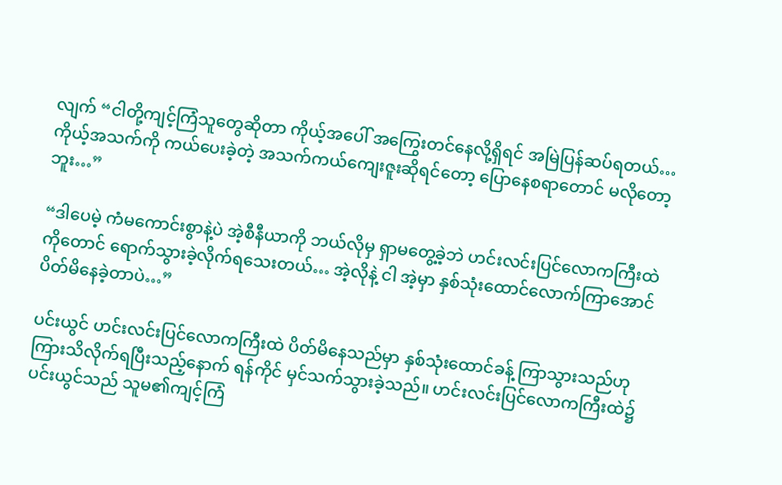လျက် “ငါတို့ကျင့်ကြံသူတွေဆိုတာ ကိုယ့်အပေါ် အကြွေးတင်နေလို့ရှိရင် အမြဲပြန်ဆပ်ရတယ်… ကိုယ့်အသက်ကို ကယ်ပေးခဲ့တဲ့ အသက်ကယ်ကျေးဇူးဆိုရင်တော့ ပြောနေစရာတောင် မလိုတော့ဘူး…”

“ဒါပေမဲ့ ကံမကောင်းစွာနဲ့ပဲ အဲ့စီနီယာကို ဘယ်လိုမှ ရှာမတွေ့ခဲ့ဘဲ ဟင်းလင်းပြင်လောကကြီးထဲကိုတောင် ရောက်သွားခဲ့လိုက်ရသေးတယ်… အဲ့လိုနဲ့ ငါ အဲ့မှာ နှစ်သုံးထောင်လောက်ကြာအောင် ပိတ်မိနေခဲ့တာပဲ…”

ပင်းယွင် ဟင်းလင်းပြင်လောကကြီးထဲ ပိတ်မိနေသည်မှာ နှစ်သုံးထောင်ခန့် ကြာသွားသည်ဟု ကြားသိလိုက်ရပြီးသည့်နောက် ရန်ကိုင် မှင်သက်သွားခဲ့သည်။ ဟင်းလင်းပြင်လောကကြီးထဲ၌ ပင်းယွင်သည် သူမ၏ကျင့်ကြံ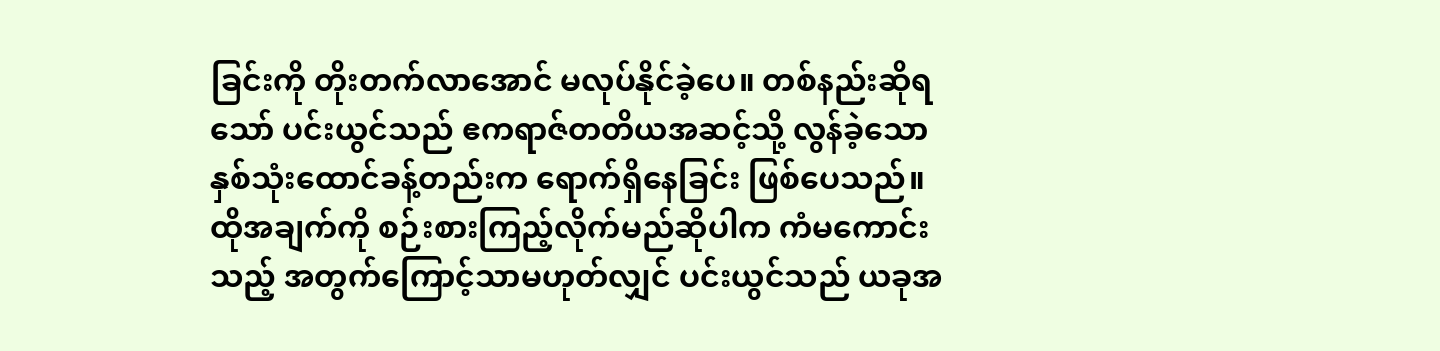ခြင်းကို တိုးတက်လာအောင် မလုပ်နိုင်ခဲ့ပေ။ တစ်နည်းဆိုရသော် ပင်းယွင်သည် ဧကရာဇ်တတိယအဆင့်သို့ လွန်ခဲ့သော နှစ်သုံးထောင်ခန့်တည်းက ရောက်ရှိနေခြင်း ဖြစ်ပေသည်။ ထိုအချက်ကို စဉ်းစားကြည့်လိုက်မည်ဆိုပါက ကံမကောင်းသည့် အတွက်ကြောင့်သာမဟုတ်လျှင် ပင်းယွင်သည် ယခုအ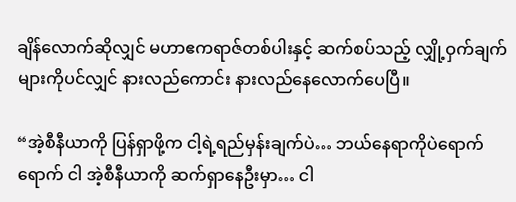ချိန်လောက်ဆိုလျှင် မဟာဧကရာဇ်တစ်ပါးနှင့် ဆက်စပ်သည့် လျှို့ဝှက်ချက်များကိုပင်လျှင် နားလည်ကောင်း နားလည်နေလောက်ပေပြီ။

“အဲ့စီနီယာကို ပြန်ရှာဖို့က ငါ့ရဲ့ရည်မှန်းချက်ပဲ… ဘယ်နေရာကိုပဲရောက်ရောက် ငါ အဲ့စီနီယာကို ဆက်ရှာနေဦးမှာ… ငါ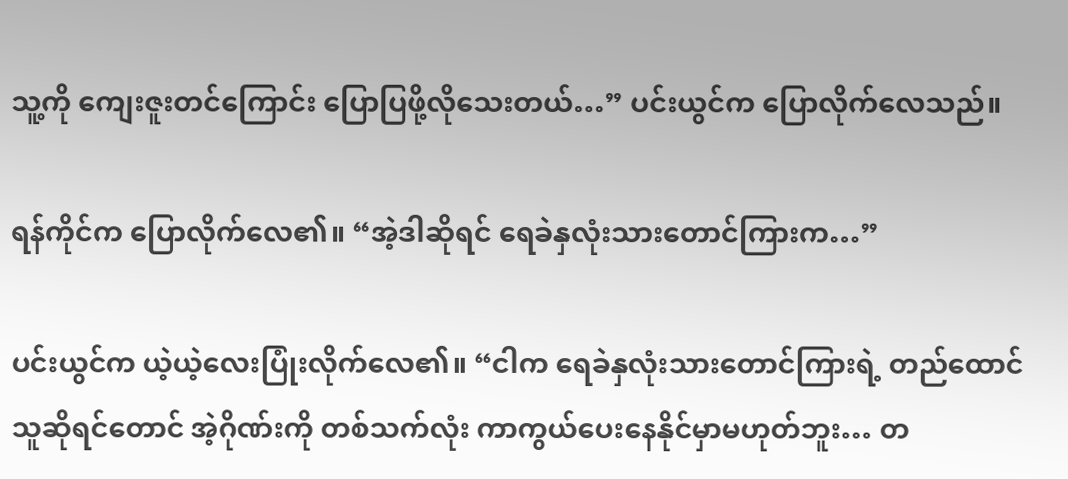သူ့ကို ကျေးဇူးတင်ကြောင်း ပြောပြဖို့လိုသေးတယ်…” ပင်းယွင်က ပြောလိုက်လေသည်။

ရန်ကိုင်က ပြောလိုက်လေ၏။ “အဲ့ဒါဆိုရင် ရေခဲနှလုံးသားတောင်ကြားက…”

ပင်းယွင်က ယဲ့ယဲ့လေးပြုံးလိုက်လေ၏။ “ငါက ရေခဲနှလုံးသားတောင်ကြားရဲ့ တည်ထောင်သူဆိုရင်တောင် အဲ့ဂိုဏ်းကို တစ်သက်လုံး ကာကွယ်ပေးနေနိုင်မှာမဟုတ်ဘူး… တ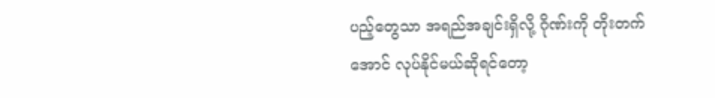ပည့်တွေသာ အရည်အချင်းရှိလို့ ဂိုဏ်းကို တိုးတက်အောင် လုပ်နိုင်မယ်ဆိုရင်တော့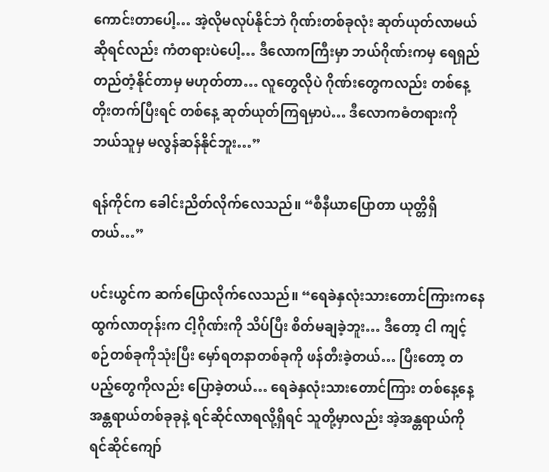ကောင်းတာပေါ့… အဲ့လိုမလုပ်နိုင်ဘဲ ဂိုဏ်းတစ်ခုလုံး ဆုတ်ယုတ်လာမယ်ဆိုရင်လည်း ကံတရားပဲပေါ့… ဒီလောကကြီးမှာ ဘယ်ဂိုဏ်းကမှ ရေရှည်တည်တံ့နိုင်တာမှ မဟုတ်တာ… လူတွေလိုပဲ ဂိုဏ်းတွေကလည်း တစ်နေ့တိုးတက်ပြီးရင် တစ်နေ့ ဆုတ်ယုတ်ကြရမှာပဲ… ဒီလောကဓံတရားကို ဘယ်သူမှ မလွန်ဆန်နိုင်ဘူး…”

ရန်ကိုင်က ခေါင်းညိတ်လိုက်လေသည်။ “စီနီယာပြောတာ ယုတ္တိရှိတယ်…”

ပင်းယွင်က ဆက်ပြောလိုက်လေသည်။ “ရေခဲနှလုံးသားတောင်ကြားကနေ ထွက်လာတုန်းက ငါ့ဂိုဏ်းကို သိပ်ပြီး စိတ်မချခဲ့ဘူး… ဒီတော့ ငါ ကျင့်စဉ်တစ်ခုကိုသုံးပြီး မှော်ရတနာတစ်ခုကို ဖန်တီးခဲ့တယ်… ပြီးတော့ တပည့်တွေကိုလည်း ပြောခဲ့တယ်… ရေခဲနှလုံးသားတောင်ကြား တစ်နေ့နေ့ အန္တရာယ်တစ်ခုခုနဲ့ ရင်ဆိုင်လာရလို့ရှိရင် သူတို့မှာလည်း အဲ့အန္တရာယ်ကို ရင်ဆိုင်ကျော်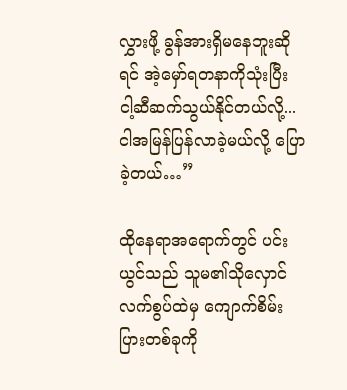လွှားဖို့ ခွန်အားရှိမနေဘူးဆိုရင် အဲ့မှော်ရတနာကိုသုံးပြီး ငါ့ဆီဆက်သွယ်နိုင်တယ်လို့... ငါအမြန်ပြန်လာခဲ့မယ်လို့ ပြောခဲ့တယ်…”

ထိုနေရာအရောက်တွင် ပင်းယွင်သည် သူမ၏သိုလှောင်လက်စွပ်ထဲမှ ကျောက်စိမ်းပြားတစ်ခုကို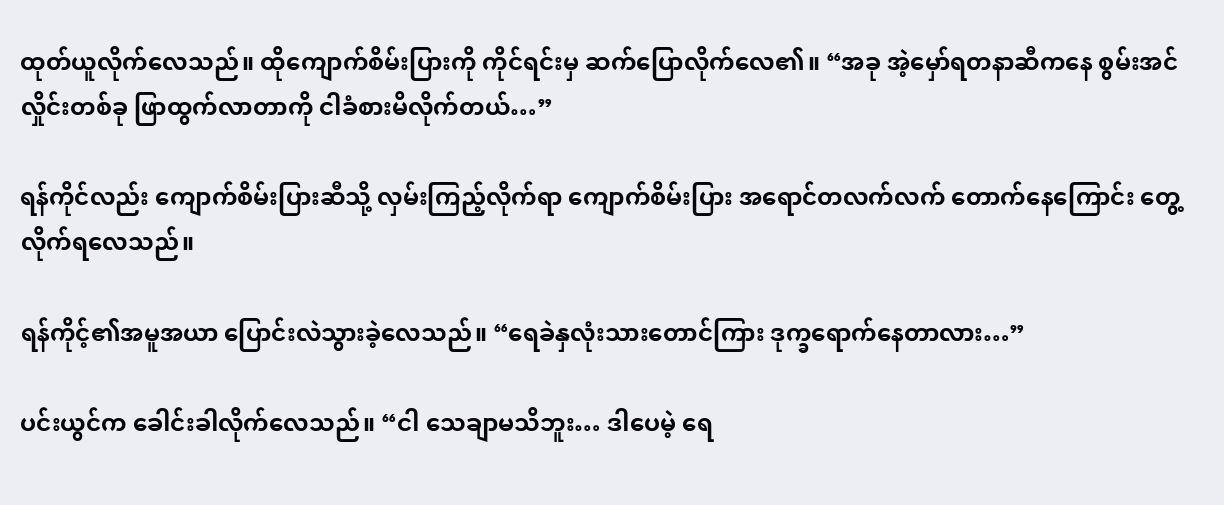ထုတ်ယူလိုက်လေသည်။ ထိုကျောက်စိမ်းပြားကို ကိုင်ရင်းမှ ဆက်ပြောလိုက်လေ၏။ “အခု အဲ့မှော်ရတနာဆီကနေ စွမ်းအင်လှိုင်းတစ်ခု ဖြာထွက်လာတာကို ငါခံစားမိလိုက်တယ်…”

ရန်ကိုင်လည်း ကျောက်စိမ်းပြားဆီသို့ လှမ်းကြည့်လိုက်ရာ ကျောက်စိမ်းပြား အရောင်တလက်လက် တောက်နေကြောင်း တွေ့လိုက်ရလေသည်။

ရန်ကိုင့်၏အမူအယာ ပြောင်းလဲသွားခဲ့လေသည်။ “ရေခဲနှလုံးသားတောင်ကြား ဒုက္ခရောက်နေတာလား…”

ပင်းယွင်က ခေါင်းခါလိုက်လေသည်။ “ငါ သေချာမသိဘူး… ဒါပေမဲ့ ရေ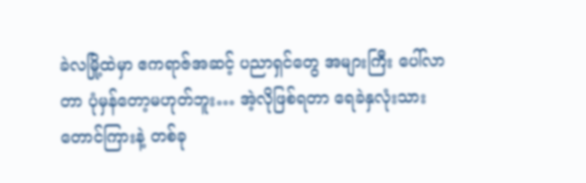ခဲလမြို့ထဲမှာ ဧကရာဇ်အဆင့် ပညာရှင်တွေ အများကြီး ပေါ်လာတာ ပုံမှန်တော့မဟုတ်ဘူး… အဲ့လိုဖြစ်ရတာ ရေခဲနှလုံးသားတောင်ကြားနဲ့ တစ်ခု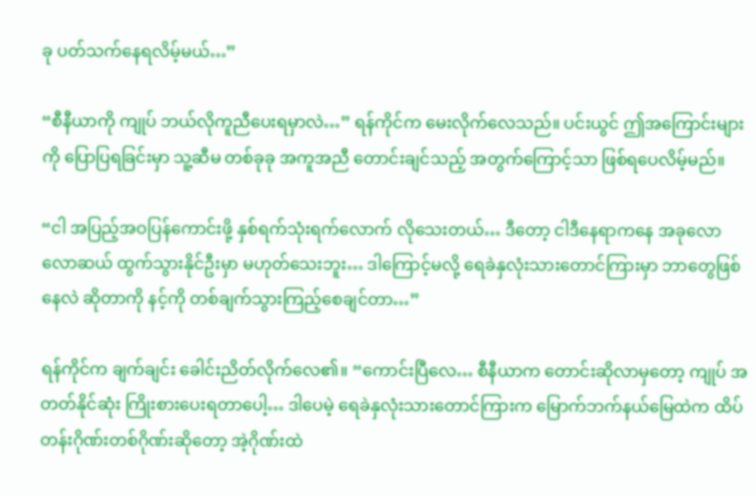ခု ပတ်သက်နေရလိမ့်မယ်…”

“စီနီယာကို ကျုပ် ဘယ်လိုကူညီပေးရမှာလဲ…” ရန်ကိုင်က မေးလိုက်လေသည်။ ပင်းယွင် ဤအကြောင်းများကို ပြောပြရခြင်းမှာ သူ့ဆီမ တစ်ခုခု အကူအညီ တောင်းချင်သည့် အတွက်ကြောင့်သာ ဖြစ်ရပေလိမ့်မည်။

“ငါ အပြည့်အဝပြန်ကောင်းဖို့ နှစ်ရက်သုံးရက်လောက် လိုသေးတယ်… ဒီတော့ ငါဒီနေရာကနေ အခုလောလောဆယ် ထွက်သွားနိုင်ဦးမှာ မဟုတ်သေးဘူး… ဒါကြောင့်မလို့ ရေခဲနှလုံးသားတောင်ကြားမှာ ဘာတွေဖြစ်နေလဲ ဆိုတာကို နင့်ကို တစ်ချက်သွားကြည့်စေချင်တာ…”

ရန်ကိုင်က ချက်ချင်း ခေါင်းညိတ်လိုက်လေ၏။ “ကောင်းပြီလေ… စီနီယာက တောင်းဆိုလာမှတော့ ကျုပ် အတတ်နိုင်ဆုံး ကြိုးစားပေးရတာပေါ့… ဒါပေမဲ့ ရေခဲနှလုံးသားတောင်ကြားက မြောက်ဘက်နယ်မြေထဲက ထိပ်တန်းဂိုဏ်းတစ်ဂိုဏ်းဆိုတော့ အဲ့ဂိုဏ်းထဲ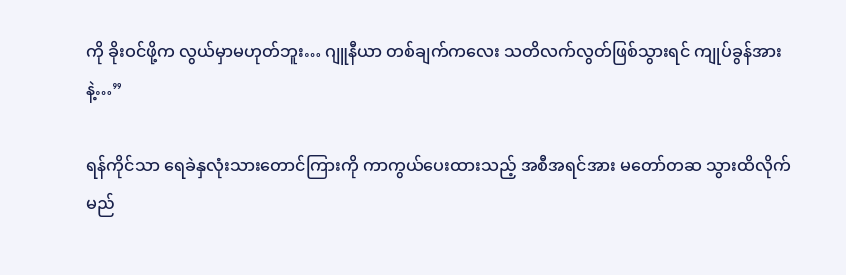ကို ခိုးဝင်ဖို့က လွယ်မှာမဟုတ်ဘူး… ဂျူနီယာ တစ်ချက်ကလေး သတိလက်လွတ်ဖြစ်သွားရင် ကျုပ်ခွန်အားနဲ့…”

ရန်ကိုင်သာ ရေခဲနှလုံးသားတောင်ကြားကို ကာကွယ်ပေးထားသည့် အစီအရင်အား မတော်တဆ သွားထိလိုက်မည်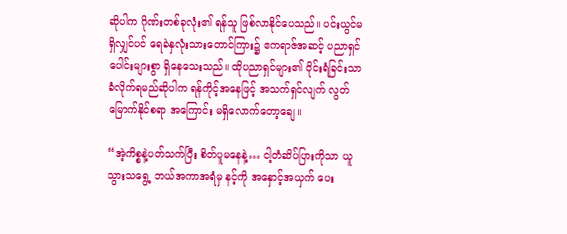ဆိုပါက ဂိုဏ်းတစ်ခုလုံး၏ ရန်သူ ဖြစ်လာနိုင်ပေသည်။ ပင်းယွင်မရှိလျှင်ပင် ရေခဲနှလုံးသားတောင်ကြား၌ ဧကရာဇ်အဆင့် ပညာရှင်ပေါင်းများစွာ ရှိနေသေးသည်။ ထိုပညာရှင်များ၏ ဝိုင်းရံခြင်းသာ ခံလိုက်ရမည်ဆိုပါက ရန်ကိုင့်အနေဖြင့် အသက်ရှင်လျက် လွတ်မြောက်နိုင်စရာ အကြောင်း မရှိလောက်တော့ချေ။

“အဲ့ကိစ္စနဲ့ပတ်သက်ပြီး စိတ်ပူမနေနဲ့… ငါ့တံဆိပ်ပြားကိုသာ ယူသွားသရွေ့ ဘယ်အကာအရံမှ နင့်ကို အနှောင့်အယှက် ပေး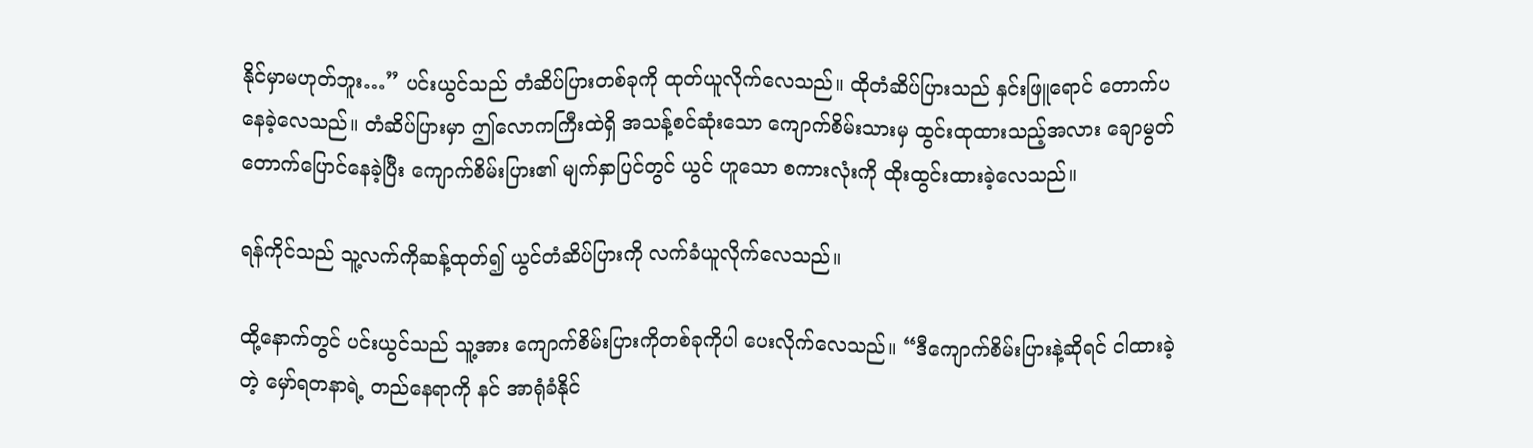နိုင်မှာမဟုတ်ဘူး…” ပင်းယွင်သည် တံဆိပ်ပြားတစ်ခုကို ထုတ်ယူလိုက်လေသည်။ ထိုတံဆိပ်ပြားသည် နှင်းဖြူရောင် တောက်ပနေခဲ့လေသည်။ တံဆိပ်ပြားမှာ ဤလောကကြီးထဲရှိ အသန့်စင်ဆုံးသော ကျောက်စိမ်းသားမှ ထွင်းထုထားသည့်အလား ချောမွတ်တောက်ပြောင်နေခဲ့ပြီး ကျောက်စိမ်းပြား၏ မျက်နှာပြင်တွင် ယွင် ဟူသော စကားလုံးကို ထိုးထွင်းထားခဲ့လေသည်။

ရန်ကိုင်သည် သူ့လက်ကိုဆန့်ထုတ်၍ ယွင်တံဆိပ်ပြားကို လက်ခံယူလိုက်လေသည်။

ထို့နောက်တွင် ပင်းယွင်သည် သူ့အား ကျောက်စိမ်းပြားကိုတစ်ခုကိုပါ ပေးလိုက်လေသည်။ “ဒီကျောက်စိမ်းပြားနဲ့ဆိုရင် ငါထားခဲ့တဲ့ မှော်ရတနာရဲ့ တည်နေရာကို နင် အာရုံခံနိုင်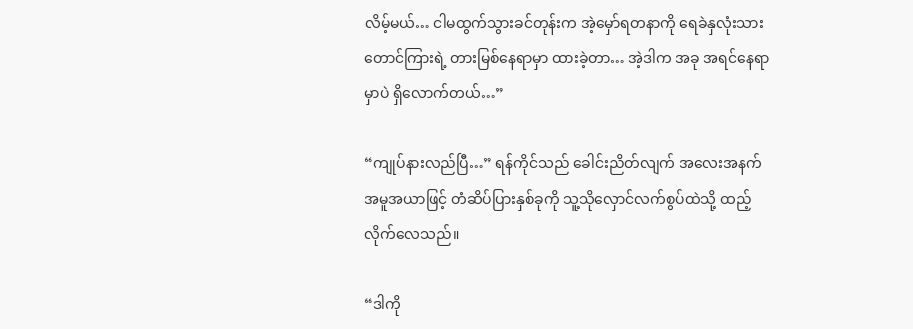လိမ့်မယ်… ငါမထွက်သွားခင်တုန်းက အဲ့မှော်ရတနာကို ရေခဲနှလုံးသားတောင်ကြားရဲ့ တားမြစ်နေရာမှာ ထားခဲ့တာ… အဲ့ဒါက အခု အရင်နေရာမှာပဲ ရှိလောက်တယ်…”

“ကျုပ်နားလည်ပြီ…” ရန်ကိုင်သည် ခေါင်းညိတ်လျက် အလေးအနက်အမူအယာဖြင့် တံဆိပ်ပြားနှစ်ခုကို သူ့သိုလှောင်လက်စွပ်ထဲသို့ ထည့်လိုက်လေသည်။

“ဒါကို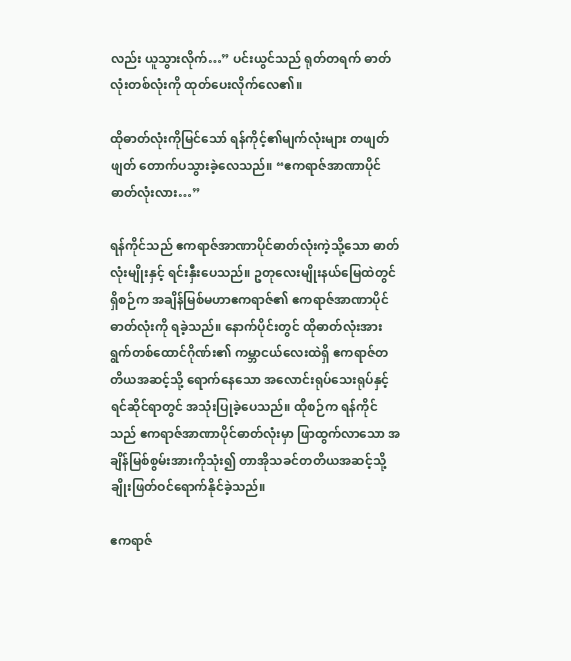လည်း ယူသွားလိုက်…” ပင်းယွင်သည် ရုတ်တရက် ဓာတ်လုံးတစ်လုံးကို ထုတ်ပေးလိုက်လေ၏။

ထိုဓာတ်လုံးကိုမြင်သော် ရန်ကိုင့်၏မျက်လုံးများ တဖျတ်ဖျတ် တောက်ပသွားခဲ့လေသည်။ “ဧကရာဇ်အာဏာပိုင်ဓာတ်လုံးလား…”

ရန်ကိုင်သည် ဧကရာဇ်အာဏာပိုင်ဓာတ်လုံးကဲ့သို့သော ဓာတ်လုံးမျိုးနှင့် ရင်းနှီးပေသည်။ ဥတုလေးမျိုးနယ်မြေထဲတွင် ရှိစဉ်က အချိန်မြစ်မဟာဧကရာဇ်၏ ဧကရာဇ်အာဏာပိုင်ဓာတ်လုံးကို ရခဲ့သည်။ နောက်ပိုင်းတွင် ထိုဓာတ်လုံးအား ရွက်တစ်ထောင်ဂိုဏ်း၏ ကမ္ဘာငယ်လေးထဲရှိ ဧကရာဇ်တတိယအဆင့်သို့ ရောက်နေသော အလောင်းရုပ်သေးရုပ်နှင့် ရင်ဆိုင်ရာတွင် အသုံးပြုခဲ့ပေသည်။ ထိုစဉ်က ရန်ကိုင်သည် ဧကရာဇ်အာဏာပိုင်ဓာတ်လုံးမှာ ဖြာထွက်လာသော အချိန်မြစ်စွမ်းအားကိုသုံး၍ တာအိုသခင်တတိယအဆင့်သို့ ချိုးဖြတ်ဝင်ရောက်နိုင်ခဲ့သည်။

ဧကရာဇ်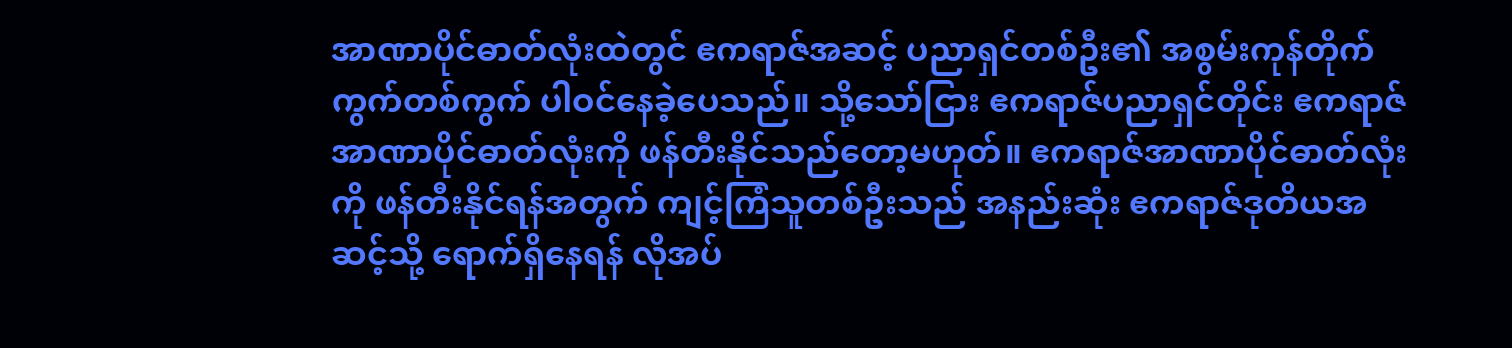အာဏာပိုင်ဓာတ်လုံးထဲတွင် ဧကရာဇ်အဆင့် ပညာရှင်တစ်ဦး၏ အစွမ်းကုန်တိုက်ကွက်တစ်ကွက် ပါဝင်နေခဲ့ပေသည်။ သို့သော်ငြား ဧကရာဇ်ပညာရှင်တိုင်း ဧကရာဇ်အာဏာပိုင်ဓာတ်လုံးကို ဖန်တီးနိုင်သည်တော့မဟုတ်။ ဧကရာဇ်အာဏာပိုင်ဓာတ်လုံးကို ဖန်တီးနိုင်ရန်အတွက် ကျင့်ကြံသူတစ်ဦးသည် အနည်းဆုံး ဧကရာဇ်ဒုတိယအဆင့်သို့ ရောက်ရှိနေရန် လိုအပ်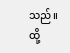သည်။ ထို့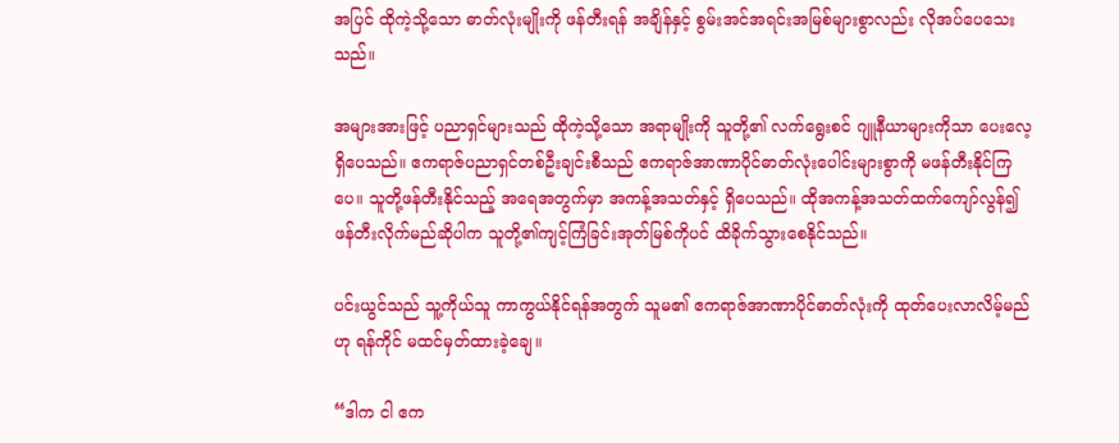အပြင် ထိုကဲ့သို့သော ဓာတ်လုံးမျိုးကို ဖန်တီးရန် အချိန်နှင့် စွမ်းအင်အရင်းအမြစ်များစွာလည်း လိုအပ်ပေသေးသည်။

အများအားဖြင့် ပညာရှင်များသည် ထိုကဲ့သို့သော အရာမျိုးကို သူတို့၏ လက်ရွေးစင် ဂျူနီယာများကိုသာ ပေးလေ့ရှိပေသည်။ ဧကရာဇ်ပညာရှင်တစ်ဦးချင်းစီသည် ဧကရာဇ်အာဏာပိုင်ဓာတ်လုံးပေါင်းများစွာကို မဖန်တီးနိုင်ကြပေ။ သူတို့ဖန်တီးနိုင်သည့် အရေအတွက်မှာ အကန့်အသတ်နှင့် ရှိပေသည်။ ထိုအကန့်အသတ်ထက်ကျော်လွန်၍ ဖန်တီးလိုက်မည်ဆိုပါက သူတို့၏ကျင့်ကြံခြင်းအုတ်မြစ်ကိုပင် ထိခိုက်သွားစေနိုင်သည်။

ပင်းယွင်သည် သူ့ကိုယ်သူ ကာကွယ်နိုင်ရန်အတွက် သူမ၏ ဧကရာဇ်အာဏာပိုင်ဓာတ်လုံးကို ထုတ်ပေးလာလိမ့်မည်ဟု ရန်ကိုင် မထင်မှတ်ထားခဲ့ချေ။

“ဒါက ငါ ဧက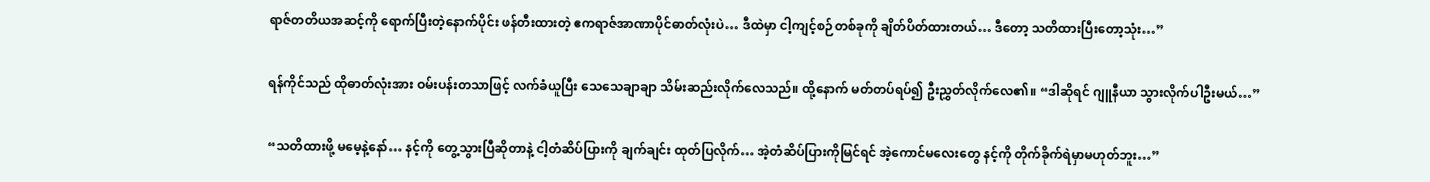ရာဇ်တတိယအဆင့်ကို ရောက်ပြီးတဲ့နောက်ပိုင်း ဖန်တီးထားတဲ့ ဧကရာဇ်အာဏာပိုင်ဓာတ်လုံးပဲ… ဒီထဲမှာ ငါ့ကျင့်စဉ်တစ်ခုကို ချိတ်ပိတ်ထားတယ်… ဒီတော့ သတိထားပြီးတော့သုံး…”

ရန်ကိုင်သည် ထိုဓာတ်လုံးအား ဝမ်းပန်းတသာဖြင့် လက်ခံယူပြီး သေသေချာချာ သိမ်းဆည်းလိုက်လေသည်။ ထို့‌နောက် မတ်တပ်ရပ်၍ ဦးညွှတ်လိုက်လေ၏။ “ဒါဆိုရင် ဂျူနီယာ သွားလိုက်ပါဦးမယ်…”

“သတိထားဖို့ မမေ့နဲ့နော်… နင့်ကို တွေ့သွားပြီဆိုတာနဲ့ ငါ့တံဆိပ်ပြားကို ချက်ချင်း ထုတ်ပြလိုက်… အဲ့တံဆိပ်ပြားကိုမြင်ရင် အဲ့ကောင်မလေးတွေ နင့်ကို တိုက်ခိုက်ရဲမှာမဟုတ်ဘူး…”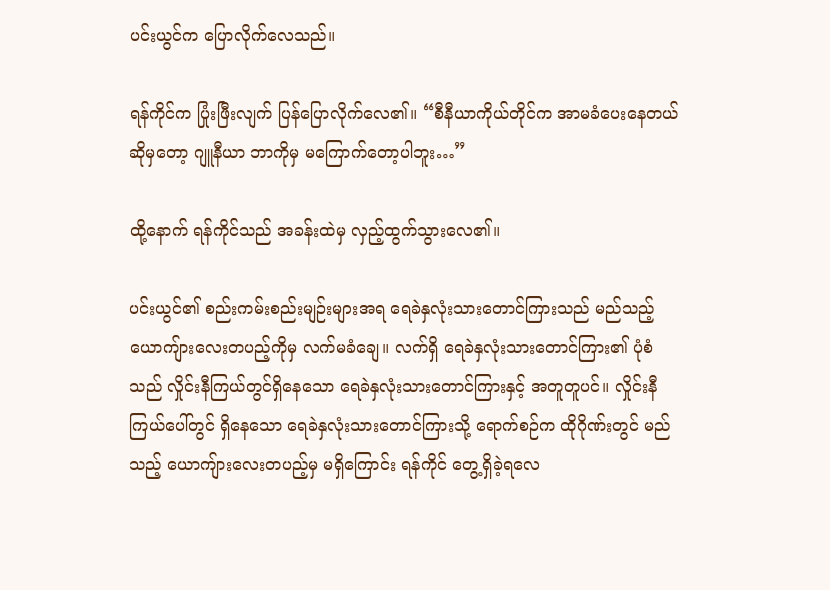ပင်းယွင်က ပြောလိုက်လေသည်။

ရန်ကိုင်က ပြုံးဖြီးလျက် ပြန်ပြောလိုက်လေ၏။ “စီနီယာကိုယ်တိုင်က အာမခံပေးနေတယ်ဆိုမှတော့ ဂျူနီယာ ဘာကိုမှ မကြောက်တော့ပါဘူး…”

ထို့‌နောက် ရန်ကိုင်သည် အခန်းထဲမှ လှည့်ထွက်သွားလေ၏။

ပင်းယွင်၏ စည်းကမ်းစည်းမျဉ်းများအရ ရေခဲနှလုံးသားတောင်ကြားသည် မည်သည့် ယောကျ်ားလေးတပည့်ကိုမှ လက်မခံချေ။ လက်ရှိ ရေခဲနှလုံးသားတောင်ကြား၏ ပုံစံသည် လှိုင်းနီကြယ်တွင်ရှိနေသော ရေခဲနှလုံးသားတောင်ကြားနှင့် အတူတူပင်။ လှိုင်းနီကြယ်ပေါ်တွင် ရှိနေသော ရေခဲနှလုံးသားတောင်ကြားသို့ ရောက်စဉ်က ထိုဂိုဏ်းတွင် မည်သည့် ယောကျ်ားလေးတပည့်မှ မရှိကြောင်း ရန်ကိုင် တွေ့ရှိခဲ့ရလေ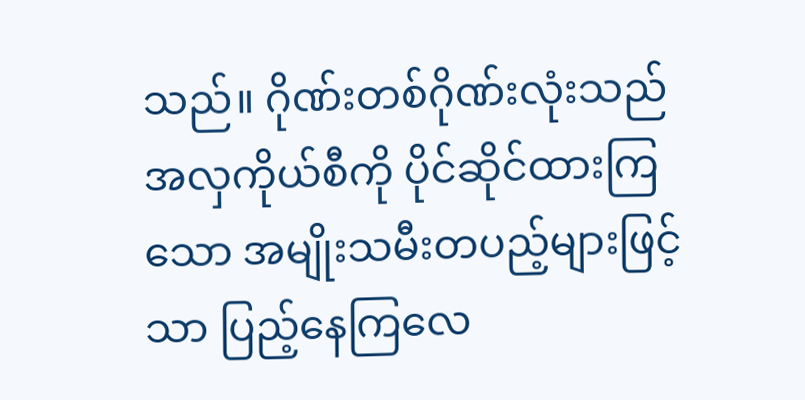သည်။ ဂိုဏ်းတစ်ဂိုဏ်းလုံးသည် အလှကိုယ်စီကို ပိုင်ဆိုင်ထားကြသော အမျိုးသမီးတပည့်များဖြင့်သာ ပြည့်နေကြလေ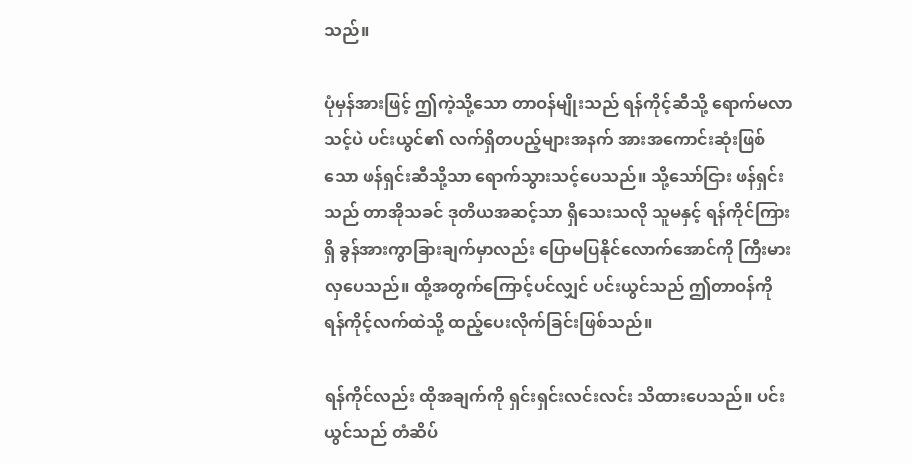သည်။

ပုံမှန်အားဖြင့် ဤကဲ့သို့သော တာဝန်မျိုးသည် ရန်ကိုင့်ဆီသို့ ရောက်မလာသင့်ပဲ ပင်းယွင်၏ လက်ရှိတပည့်များအနက် အားအကောင်းဆုံးဖြစ်သော ဖန်ရှင်းဆီသို့သာ ရောက်သွားသင့်ပေသည်။ သို့သော်ငြား ဖန်ရှင်းသည် တာအိုသခင် ဒုတိယအဆင့်သာ ရှိသေးသလို သူမနှင့် ရန်ကိုင်ကြားရှိ ခွန်အားကွာခြားချက်မှာလည်း ပြောမပြနိုင်လောက်အောင်ကို ကြီးမားလှပေသည်။ ထို့အတွက်ကြောင့်ပင်လျှင် ပင်းယွင်သည် ဤတာဝန်ကို ရန်ကိုင့်လက်ထဲသို့ ထည့်ပေးလိုက်ခြင်းဖြစ်သည်။

ရန်ကိုင်လည်း ထိုအချက်ကို ရှင်းရှင်းလင်းလင်း သိထားပေသည်။ ပင်းယွင်သည် တံဆိပ်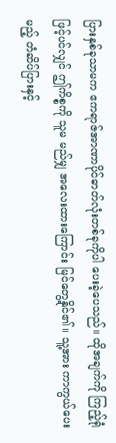ပြားနှစ်ခုသာမက ဧကရာဇ်အာဏာပိုင်ဓာတ်လုံးတစ်ခုကိုပါ ပေးခဲ့ပေသည်။ ထိုအချက်ကို ကြည့်ရုံဖြင့်ပင်လျှင် ဤကိစ္စကို သူမ မည်မျှ အလေးထားကြောင်း မြင်တွေ့နိုင်၏။ သူ့အား ကာကွယ်ပေးမည့် တံဆိပ်ပြားနှင့်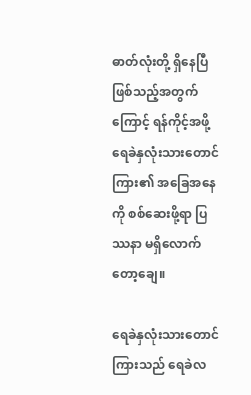ဓာတ်လုံးတို့ ရှိနေပြီ ဖြစ်သည့်အတွက်ကြောင့် ရန်ကိုင့်အဖို့ ရေခဲနှလုံးသားတောင်ကြား၏ အခြေအနေကို စစ်ဆေးဖို့ရာ ပြဿနာ မရှိလောက်တော့ချေ။

ရေခဲနှလုံးသားတောင်ကြားသည် ရေခဲလ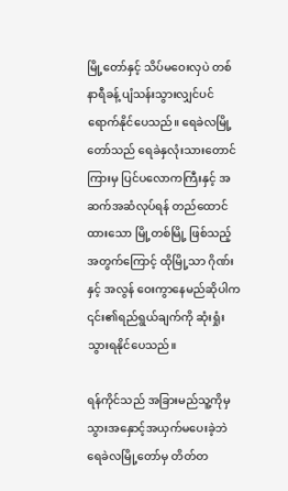မြို့တော်နှင့် သိပ်မဝေးလှပဲ တစ်နာရီခန့် ပျံသန်းသွားလျှင်ပင် ရောက်နိုင်ပေသည်။ ရေခဲလမြို့တော်သည် ရေခဲနှလုံးသားတောင်ကြားမှ ပြင်ပလောကကြီးနှင့် အဆက်အဆံလုပ်ရန် တည်ထောင်ထားသော မြို့တစ်မြို့ ဖြစ်သည့် အတွက်ကြောင့် ထိုမြို့သာ ဂိုဏ်းနှင့် အလွန် ဝေးကွာနေမည်ဆိုပါက ၎င်း၏ရည်ရွယ်ချက်ကို ဆုံးရှုံးသွားရနိုင်ပေသည်။

ရန်ကိုင်သည် အခြားမည်သူ့ကိုမှ သွားအနှောင့်အယှက်မပေးခဲ့ဘဲ ရေခဲလမြို့တော်မှ တိတ်တ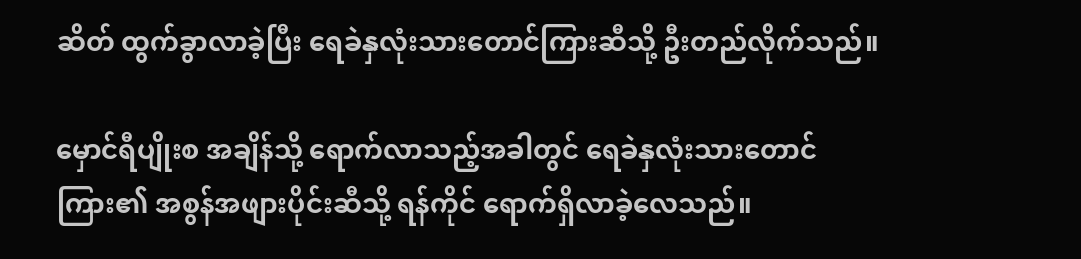ဆိတ် ထွက်ခွာလာခဲ့ပြီး ရေခဲနှလုံးသားတောင်ကြားဆီသို့ ဦးတည်လိုက်သည်။

မှောင်ရီပျိုးစ အချိန်သို့ ရောက်လာသည့်အခါတွင် ရေခဲနှလုံးသားတောင်ကြား၏ အစွန်အဖျားပိုင်းဆီသို့ ရန်ကိုင် ရောက်ရှိလာခဲ့လေသည်။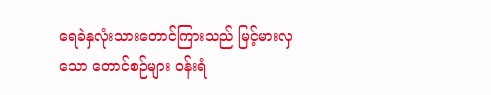ရေခဲနှလုံးသားတောင်ကြားသည် မြင့်မားလှသော တောင်စဉ်များ ဝန်းရံ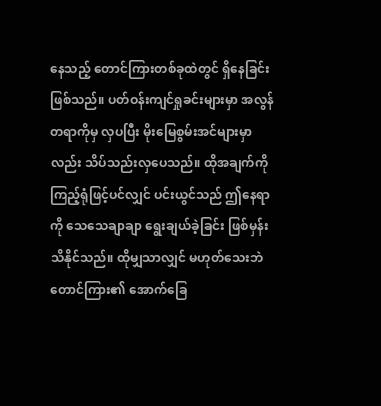နေသည့် တောင်ကြားတစ်ခုထဲတွင် ရှိနေခြင်း ဖြစ်သည်။ ပတ်ဝန်းကျင်ရှုခင်းများမှာ အလွန်တရာကိုမှ လှပပြီး မိုးမြေစွမ်းအင်များမှာလည်း သိပ်သည်းလှပေသည်။ ထိုအချက်ကို ကြည့်ရုံဖြင့်ပင်လျှင် ပင်းယွင်သည် ဤနေရာကို သေသေချာချာ ရွေးချယ်ခဲ့ခြင်း ဖြစ်မှန်း သိနိုင်သည်။ ထိုမျှသာလျှင် မဟုတ်သေးဘဲ တောင်ကြား၏ အောက်ခြေ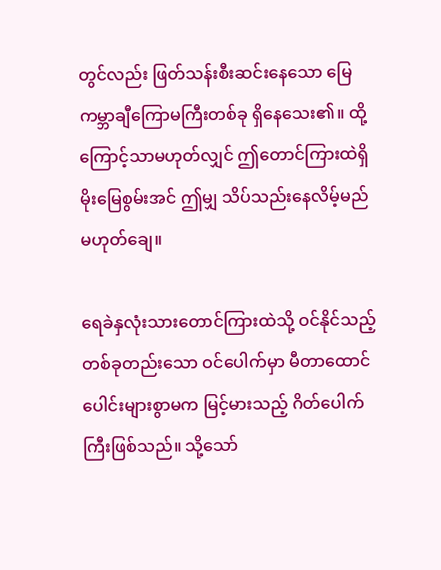တွင်လည်း ဖြတ်သန်းစီးဆင်းနေသော မြေကမ္ဘာချီကြောမကြီးတစ်ခု ရှိနေသေး၏။ ထို့ကြောင့်သာမဟုတ်လျှင် ဤတောင်ကြားထဲရှိ မိုးမြေစွမ်းအင် ဤမျှ သိပ်သည်းနေလိမ့်မည် မဟုတ်ချေ။

ရေခဲနှလုံးသားတောင်ကြားထဲသို့ ဝင်နိုင်သည့် တစ်ခုတည်းသော ဝင်ပေါက်မှာ မီတာထောင်ပေါင်းများစွာမက မြင့်မားသည့် ဂိတ်ပေါက်ကြီးဖြစ်သည်။ သို့သော်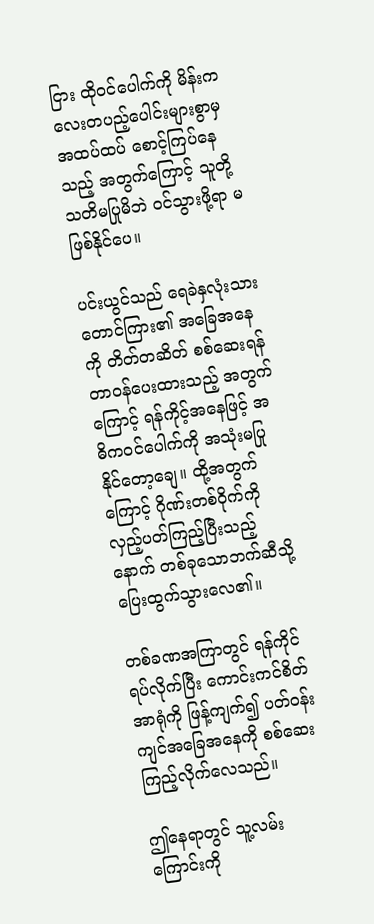ငြား ထိုဝင်ပေါက်ကို မိန်းကလေးတပည့်ပေါင်းများစွာမှ အထပ်ထပ် စောင့်ကြပ်နေသည့် အတွက်ကြောင့် သူတို့သတိမပြုမိဘဲ ဝင်သွားဖို့ရာ မဖြစ်နိုင်ပေ။

ပင်းယွင်သည် ရေခဲနှလုံးသားတောင်ကြား၏ အခြေအနေကို တိတ်တဆိတ် စစ်ဆေးရန် တာဝန်ပေးထားသည့် အတွက်ကြောင့် ရန်ကိုင့်အနေဖြင့် အဓိကဝင်ပေါက်ကို အသုံးမပြုနိုင်တော့ချေ။ ထို့အတွက်ကြောင့် ဂိုဏ်းတစ်ဝိုက်ကို လှည့်ပတ်ကြည့်ပြီးသည့်နောက် တစ်ခုသောဘက်ဆီသို့ ပြေးထွက်သွားလေ၏။

တစ်ခဏအကြာတွင် ရန်ကိုင်ရပ်လိုက်ပြီး ကောင်းကင်စိတ်အာရုံကို ဖြန့်ကျက်၍ ပတ်ဝန်းကျင်အခြေအနေကို စစ်ဆေးကြည့်လိုက်လေသည်။

ဤနေရာတွင် သူ့လမ်းကြောင်းကို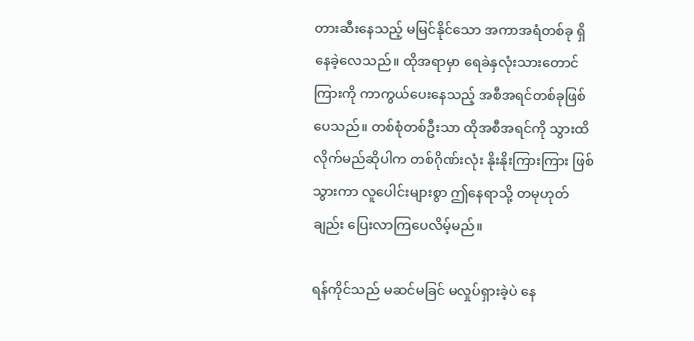တားဆီးနေသည့် မမြင်နိုင်သော အကာအရံတစ်ခု ရှိနေခဲ့လေသည်။ ထိုအရာမှာ ရေခဲနှလုံးသားတောင်ကြားကို ကာကွယ်ပေးနေသည့် အစီအရင်တစ်ခုဖြစ်ပေသည်။ တစ်စုံတစ်ဦးသာ ထိုအစီအရင်ကို သွားထိလိုက်မည်ဆိုပါက တစ်ဂိုဏ်းလုံး နိုးနိုးကြားကြား ဖြစ်သွားကာ လူပေါင်းများစွာ ဤနေရာသို့ တမုဟုတ်ချည်း ပြေးလာကြပေလိမ့်မည်။

ရန်ကိုင်သည် မဆင်မခြင် မလှုပ်ရှားခဲ့ပဲ နေ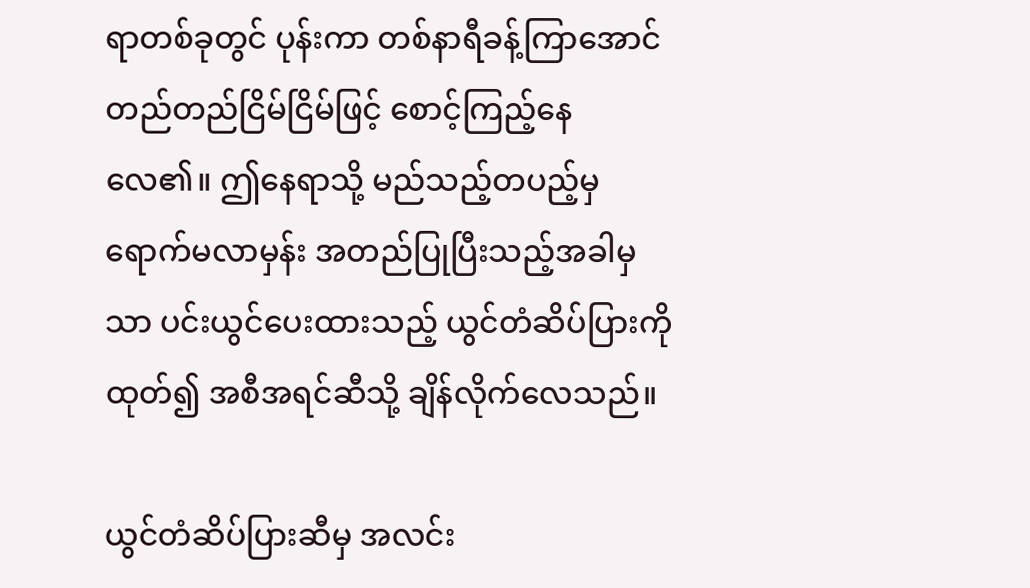ရာတစ်ခုတွင် ပုန်းကာ တစ်နာရီခန့်ကြာအောင် တည်တည်ငြိမ်ငြိမ်ဖြင့် စောင့်ကြည့်နေလေ၏။ ဤနေရာသို့ မည်သည့်တပည့်မှ ရောက်မလာမှန်း အတည်ပြုပြီးသည့်အခါမှသာ ပင်းယွင်ပေးထားသည့် ယွင်တံဆိပ်ပြားကို ထုတ်၍ အစီအရင်ဆီသို့ ချိန်လိုက်လေသည်။

ယွင်တံဆိပ်ပြားဆီမှ အလင်း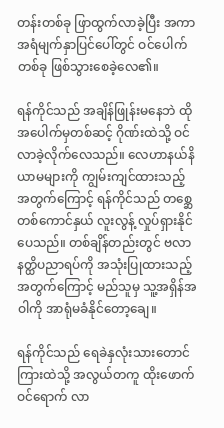တန်းတစ်ခု ဖြာထွက်လာခဲ့ပြီး အကာအရံမျက်နှာပြင်ပေါ်တွင် ဝင်ပေါက်တစ်ခု ဖြစ်သွားစေခဲ့လေ၏။

ရန်ကိုင်သည် အချိန်ဖြုန်းမနေဘဲ ထိုအပေါက်မှတစ်ဆင့် ဂိုဏ်းထဲသို့ ဝင်လာခဲ့လိုက်လေသည်။ လေဟာနယ်နိယာမများကို ကျွမ်းကျင်ထားသည့် အတွက်ကြောင့် ရန်ကိုင်သည် တစ္ဆေတစ်ကောင်နှယ် လူးလွန့် လှုပ်ရှားနိုင်ပေသည်။ တစ်ချိန်တည်းတွင် ဗလာနတ္ထိပညာရပ်ကို အသုံးပြုထားသည့် အတွက်ကြောင့် မည်သူမှ သူ့အရှိန်အဝါကို အာရုံမခံနိုင်တော့ချေ။

ရန်ကိုင်သည် ရေခဲနှလုံးသားတောင်ကြားထဲသို့ အလွယ်တကူ ထိုးဖောက်ဝင်ရောက် လာ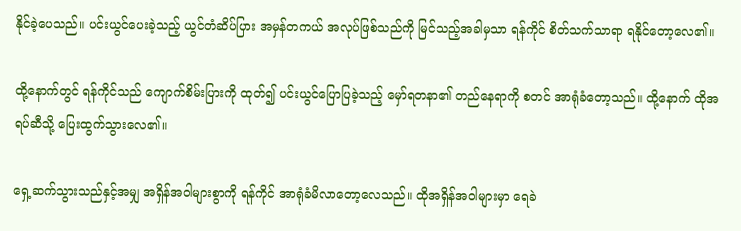နိုင်ခဲ့ပေသည်။ ပင်းယွင်ပေးခဲ့သည့် ယွင်တံဆိပ်ပြား အမှန်တကယ် အလုပ်ဖြစ်သည်ကို မြင်သည့်အခါမှသာ ရန်ကိုင် စိတ်သက်သာရာ ရနိုင်တော့လေ၏။

ထို့နောက်တွင် ရန်ကိုင်သည် ကျောက်စိမ်းပြားကို ထုတ်၍ ပင်းယွင်ပြောပြခဲ့သည့် မှော်ရတနာ၏ တည်နေရာကို စတင် အာရုံခံတော့သည်။ ထို့နောက် ထိုအရပ်ဆီသို့ ပြေးထွက်သွားလေ၏။

ရှေ့ဆက်သွားသည်နှင့်အမျှ အရှိန်အဝါများစွာကို ရန်ကိုင် အာရုံခံမိလာတော့လေသည်။ ထိုအရှိန်အဝါများမှာ ရေခဲ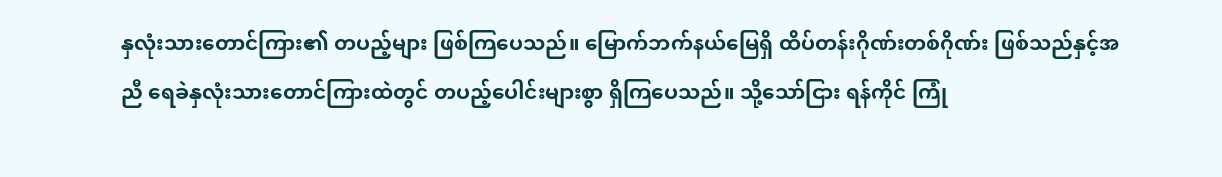နှလုံးသားတောင်ကြား၏ တပည့်များ ဖြစ်ကြပေသည်။ မြောက်ဘက်နယ်မြေရှိ ထိပ်တန်းဂိုဏ်းတစ်ဂိုဏ်း ဖြစ်သည်နှင့်အညီ ရေခဲနှလုံးသားတောင်ကြားထဲတွင် တပည့်ပေါင်းများစွာ ရှိကြပေသည်။ သို့သော်ငြား ရန်ကိုင် ကြုံ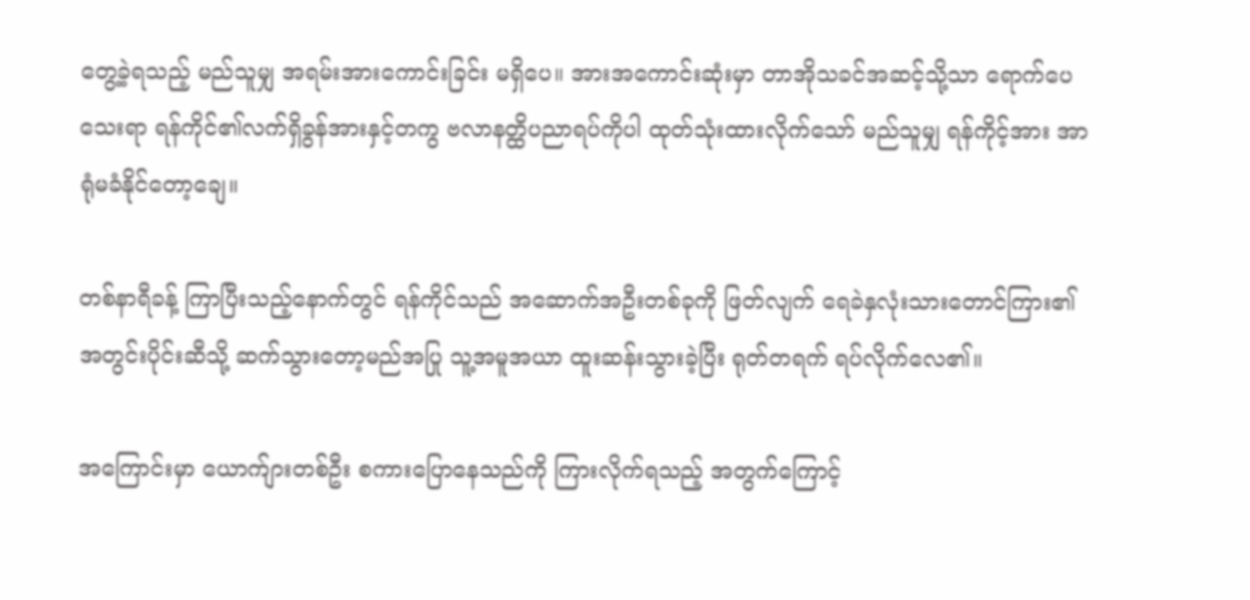တွေ့ခဲ့ရသည့် မည်သူမျှ အရမ်းအားကောင်းခြင်း မရှိပေ။ အားအကောင်းဆုံးမှာ တာအိုသခင်အဆင့်သို့သာ ရောက်ပေသေးရာ ရန်ကိုင်၏လက်ရှိခွန်အားနှင့်တကွ ဗလာနတ္ထိပညာရပ်ကိုပါ ထုတ်သုံးထားလိုက်သော် မည်သူမျှ ရန်ကိုင့်အား အာရုံမခံနိုင်တော့ချေ။

တစ်နာရီခန့် ကြာပြီးသည့်နောက်တွင် ရန်ကိုင်သည် အဆောက်အဦးတစ်ခုကို ဖြတ်လျက် ရေခဲနှလုံးသားတောင်ကြား၏ အတွင်းပိုင်းဆီသို့ ဆက်သွားတော့မည်အပြု သူ့အမူအယာ ထူးဆန်းသွားခဲ့ပြီး ရုတ်တရက် ရပ်လိုက်လေ၏။

အကြောင်းမှာ ယောက်ျားတစ်ဦး စကားပြောနေသည်ကို ကြားလိုက်ရသည့် အတွက်ကြောင့်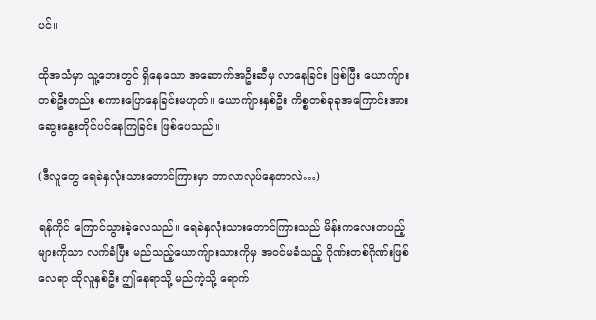ပင်။

ထိုအသံမှာ သူ့ဘေးတွင် ရှိနေသော အဆောက်အဦးဆီမှ လာနေခြင်း ဖြစ်ပြီး ယောကျ်ားတစ်ဦးတည်း စကားပြောနေခြင်းမဟုတ်။ ယောကျ်ားနှစ်ဦး ကိစ္စတစ်ခုခုအကြောင်းအား ဆွေးနွေးတိုင်ပင်နေကြခြင်း ဖြစ်ပေသည်။

(ဒီလူတွေ ရေခဲနှလုံးသားတောင်ကြားမှာ ဘာလာလုပ်နေတာလဲ…)

ရန်ကိုင် ကြောင်သွားခဲ့လေသည်။ ရေခဲနှလုံးသားတောင်ကြားသည် မိန်းကလေးတပည့်များကိုသာ လက်ခံပြီး မည်သည့်ယောကျ်ားသားကိုမှ အဝင်မခံသည့် ဂိုဏ်းတစ်ဂိုဏ်းဖြစ်လေရာ ထိုလူနှစ်ဦး ဤနေရာသို့ မည်ကဲ့သို့ ရောက်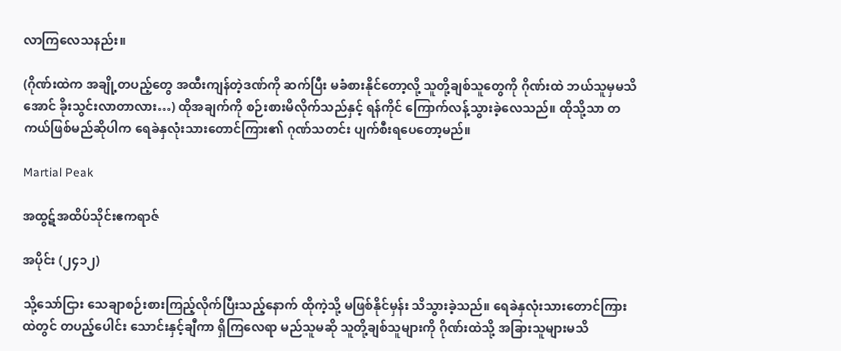လာကြလေသနည်း။

(ဂိုဏ်းထဲက အချို့တပည့်တွေ အထီးကျန်တဲ့ဒဏ်ကို ဆက်ပြီး မခံစားနိုင်တော့လို့ သူတို့ချစ်သူတွေကို ဂိုဏ်းထဲ ဘယ်သူမှမသိအောင် ခိုးသွင်းလာတာလား…) ထိုအချက်ကို စဉ်းစားမိလိုက်သည်နှင့် ရန်ကိုင် ကြောက်လန့်သွားခဲ့လေသည်။ ထိုသို့သာ တကယ်ဖြစ်မည်ဆိုပါက ရေခဲနှလုံးသားတောင်ကြား၏ ဂုဏ်သတင်း ပျက်စီးရပေတော့မည်။

Martial Peak

အထွဋ်အထိပ်သိုင်းဧကရာဇ်

အပိုင်း (၂၄၁၂)

သို့သော်ငြား သေချာစဉ်းစားကြည့်လိုက်ပြီးသည့်နောက် ထိုကဲ့သို့ မဖြစ်နိုင်မှန်း သိသွားခဲ့သည်။ ရေခဲနှလုံးသားတောင်ကြားထဲတွင် တပည့်ပေါင်း သောင်းနှင့်ချီကာ ရှိကြလေရာ မည်သူမဆို သူတို့ချစ်သူများကို ဂိုဏ်းထဲသို့ အခြားသူများမသိ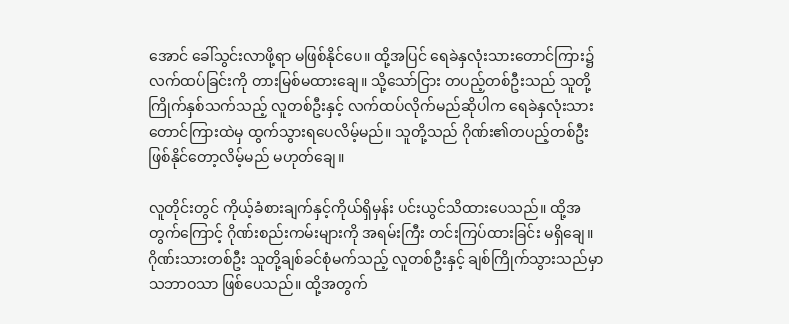အောင် ခေါ်သွင်းလာဖို့ရာ မဖြစ်နိုင်ပေ။ ထို့အပြင် ရေခဲနှလုံးသားတောင်ကြား၌ လက်ထပ်ခြင်းကို တားမြစ်မထားချေ။ သို့သော်ငြား တပည့်တစ်ဦးသည် သူတို့ကြိုက်နှစ်သက်သည့် လူတစ်ဦးနှင့် လက်ထပ်လိုက်မည်ဆိုပါက ရေခဲနှလုံးသားတောင်ကြားထဲမှ ထွက်သွားရပေလိမ့်မည်။ သူတို့သည် ဂိုဏ်း၏တပည့်တစ်ဦး ဖြစ်နိုင်တော့လိမ့်မည် မဟုတ်ချေ။

လူတိုင်းတွင် ကိုယ့်ခံစားချက်နှင့်ကိုယ်ရှိမှန်း ပင်းယွင်သိထားပေသည်။ ထို့အတွက်ကြောင့် ဂိုဏ်းစည်းကမ်းများကို အရမ်းကြီး တင်းကြပ်ထားခြင်း မရှိချေ။ ဂိုဏ်းသားတစ်ဦး သူတို့ချစ်ခင်စုံမက်သည့် လူတစ်ဦးနှင့် ချစ်ကြိုက်သွားသည်မှာ သဘာဝသာ ဖြစ်ပေသည်။ ထို့အတွက်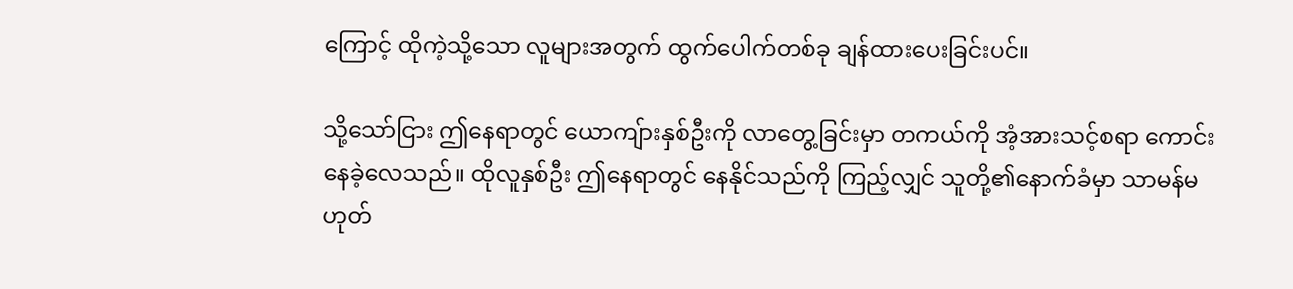ကြောင့် ထိုကဲ့သို့သော လူများအတွက် ထွက်ပေါက်တစ်ခု ချန်ထားပေးခြင်းပင်။

သို့သော်ငြား ဤနေရာတွင် ယောကျ်ားနှစ်ဦးကို လာတွေ့ခြင်းမှာ တကယ်ကို အံ့အားသင့်စရာ ကောင်းနေခဲ့လေသည်။ ထိုလူနှစ်ဦး ဤနေရာတွင် နေနိုင်သည်ကို ကြည့်လျှင် သူတို့၏နောက်ခံမှာ သာမန်မဟုတ်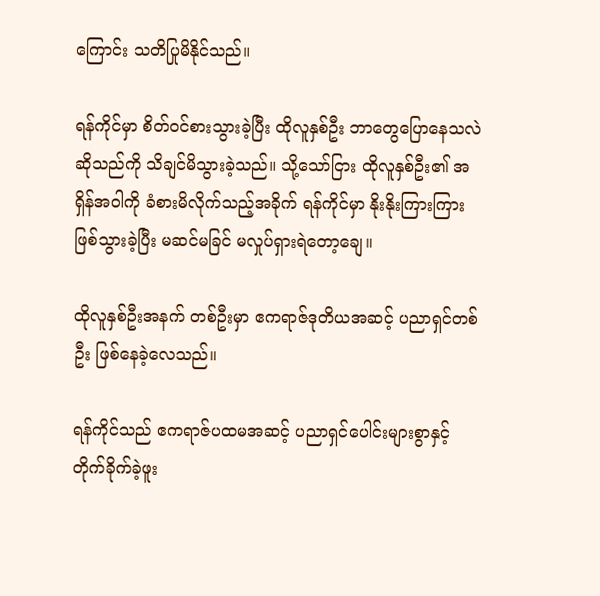ကြောင်း သတိပြုမိနိုင်သည်။

ရန်ကိုင်မှာ စိတ်ဝင်စားသွားခဲ့ပြီး ထိုလူနှစ်ဦး ဘာတွေပြောနေသလဲ ဆိုသည်ကို သိချင်မိသွားခဲ့သည်။ သို့သော်ငြား ထိုလူနှစ်ဦး၏ အရှိန်အဝါကို ခံစားမိလိုက်သည့်အခိုက် ရန်ကိုင်မှာ နိုးနိုးကြားကြား ဖြစ်သွားခဲ့ပြီး မဆင်မခြင် မလှုပ်ရှားရဲတော့ချေ။

ထိုလူနှစ်ဦးအနက် တစ်ဦးမှာ ဧကရာဇ်ဒုတိယအဆင့် ပညာရှင်တစ်ဦး ဖြစ်နေခဲ့လေသည်။

ရန်ကိုင်သည် ဧကရာဇ်ပထမအဆင့် ပညာရှင်ပေါင်းများစွာနှင့် တိုက်ခိုက်ခဲ့ဖူး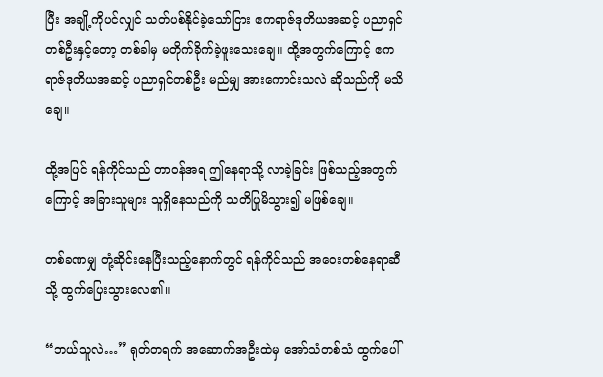ပြီး အချို့ကိုပင်လျှင် သတ်ပစ်နိုင်ခဲ့သော်ငြား ဧကရာဇ်ဒုတိယအဆင့် ပညာရှင်တစ်ဦးနှင့်တော့ တစ်ခါမှ မတိုက်ခိုက်ခဲ့ဖူးသေးချေ။ ထို့အတွက်ကြောင့် ဧကရာဇ်ဒုတိယအဆင့် ပညာရှင်တစ်ဦး မည်မျှ အားကောင်းသလဲ ဆိုသည်ကို မသိချေ။

ထို့အပြင် ရန်ကိုင်သည် တာဝန်အရ ဤနေရာသို့ လာခဲ့ခြင်း ဖြစ်သည့်အတွက်ကြောင့် အခြားသူများ သူရှိနေသည်ကို သတိပြုမိသွား၍ မဖြစ်ချေ။

တစ်ခဏမျှ တုံ့ဆိုင်းနေပြီးသည့်နောက်တွင် ရန်ကိုင်သည် အဝေးတစ်နေရာဆီသို့ ထွက်ပြေးသွားလေ၏။

“ဘယ်သူလဲ…” ရုတ်တရက် အဆောက်အဦးထဲမှ အော်သံတစ်သံ ထွက်ပေါ်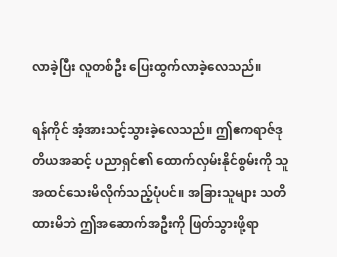လာခဲ့ပြီး လူတစ်ဦး ပြေးထွက်လာခဲ့လေသည်။

ရန်ကိုင် အံ့အားသင့်သွားခဲ့လေသည်။ ဤဧကရာဇ်ဒုတိယအဆင့် ပညာရှင်၏ ထောက်လှမ်းနိုင်စွမ်းကို သူအထင်သေးမိလိုက်သည့်ပုံပင်။ အခြားသူများ သတိထားမိဘဲ ဤအဆောက်အဦးကို ဖြတ်သွားဖို့ရာ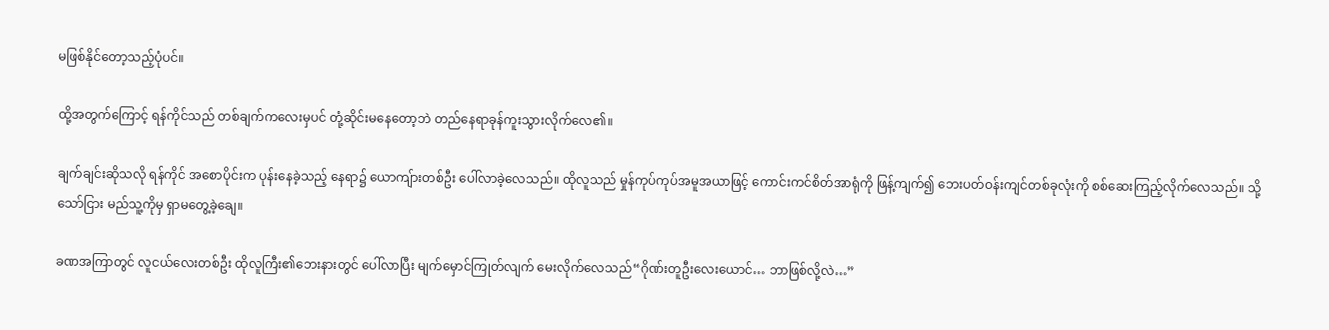မဖြစ်နိုင်တော့သည့်ပုံပင်။

ထို့အတွက်ကြောင့် ရန်ကိုင်သည် တစ်ချက်ကလေးမှပင် တုံ့ဆိုင်းမနေတော့ဘဲ တည်နေရာခုန်ကူးသွားလိုက်လေ၏။

ချက်ချင်းဆိုသလို ရန်ကိုင် အစောပိုင်းက ပုန်းနေခဲ့သည့် နေရာ၌ ယောကျ်ားတစ်ဦး ပေါ်လာခဲ့လေသည်။ ထိုလူသည် မှုန်ကုပ်ကုပ်အမူအယာဖြင့် ကောင်းကင်စိတ်အာရုံကို ဖြန့်ကျက်၍ ဘေးပတ်ဝန်းကျင်တစ်ခုလုံးကို စစ်ဆေးကြည့်လိုက်လေသည်။ သို့သော်ငြား မည်သူ့ကိုမှ ရှာမတွေ့ခဲ့ချေ။

ခဏအကြာတွင် လူငယ်လေးတစ်ဦး ထိုလူကြီး၏ဘေးနားတွင် ပေါ်လာပြီး မျက်မှောင်ကြုတ်လျက် မေးလိုက်လေသည်“ဂိုဏ်းတူဦးလေးယောင်… ဘာဖြစ်လို့လဲ…”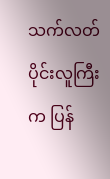သက်လတ်ပိုင်းလူကြီးက ပြန်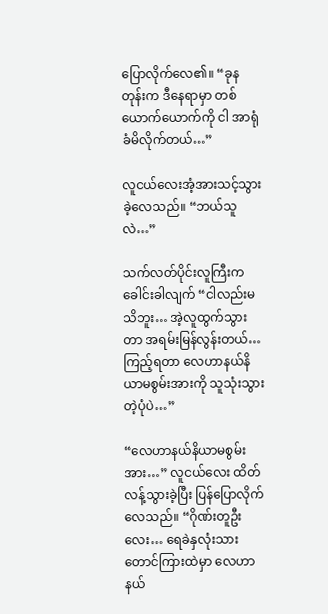ပြောလိုက်လေ၏။ “ခုနတုန်းက ဒီနေရာမှာ တစ်ယောက်ယောက်ကို ငါ အာရုံခံမိလိုက်တယ်…”

လူငယ်လေးအံ့အားသင့်သွားခဲ့လေသည်။ “ဘယ်သူလဲ…”

သက်လတ်ပိုင်းလူကြီးက ခေါင်းခါလျက် “ငါလည်းမသိဘူး… အဲ့လူထွက်သွားတာ အရမ်းမြန်လွန်းတယ်… ကြည့်ရတာ လေဟာနယ်နိယာမစွမ်းအားကို သူသုံးသွားတဲ့ပုံပဲ…”

“လေဟာနယ်နိယာမစွမ်းအား…” လူငယ်လေး ထိတ်လန့်သွားခဲ့ပြီး ပြန်ပြောလိုက်လေသည်။ “ဂိုဏ်းတူဦးလေး… ရေခဲနှလုံးသားတောင်ကြားထဲမှာ လေဟာနယ်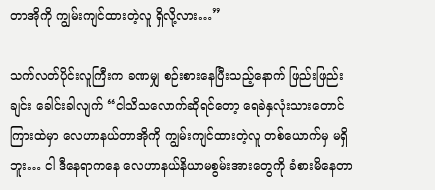တာအိုကို ကျွမ်းကျင်ထားတဲ့လူ ရှိလို့လား…”

သက်လတ်ပိုင်းလူကြီးက ခဏမျှ စဉ်းစားနေပြီးသည့်နောက် ဖြည်းဖြည်းချင်း ခေါင်းခါလျက် “ငါသိသလောက်ဆိုရင်တော့ ရေခဲနှလုံးသားတောင်ကြားထဲမှာ လေဟာနယ်တာအိုကို ကျွမ်းကျင်ထားတဲ့လူ တစ်ယောက်မှ မရှိဘူး… ငါ ဒီနေရာကနေ လေဟာနယ်နိယာမစွမ်းအားတွေကို ခံစားမိနေတာ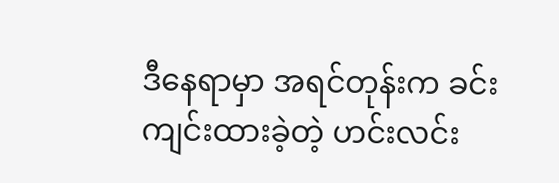ဒီနေရာမှာ အရင်တုန်းက ခင်းကျင်းထားခဲ့တဲ့ ဟင်းလင်း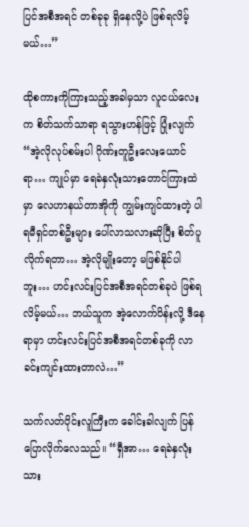ပြင်အစီအရင် တစ်ခုခု ရှိနေလို့ပဲ ဖြစ်ရလိမ့်မယ်…”

ထိုစကားကိုကြားသည့်အခါမှသာ လူငယ်လေးက စိတ်သက်သာရာ ရသွားဟန်ဖြင့် ပြုံးလျက် “အဲ့လိုလုပ်စမ်းပါ ဂိုဏ်းတူဦးလေးယောင်ရာ… ကျုပ်မှာ ရေခဲနှလုံးသားတောင်ကြားထဲမှာ လေဟာနယ်တာအိုကို ကျွမ်းကျင်ထားတဲ့ ပါရမီရှင်တစ်ဦးများ ပေါ်လာသလားဆိုပြီး စိတ်ပူလိုက်ရတာ… အဲ့လိုမျိုးတော့ မဖြစ်နိုင်ပါဘူး… ဟင်းလင်းပြင်အစီအရင်တစ်ခုပဲ ဖြစ်ရလိမ့်မယ်… ဘယ်သူက အဲ့လောက်ပိန်းလို့ ဒီနေရာမှာ ဟင်းလင်းပြင်အစီအရင်တစ်ခုကို လာခင်းကျင်းထားတာလဲ…”

သက်လတ်ပိုင်းလူကြီးက ခေါင်းခါလျက် ပြန်ပြောလိုက်လေသည်။ “ရှီအာ… ရေခဲနှလုံးသား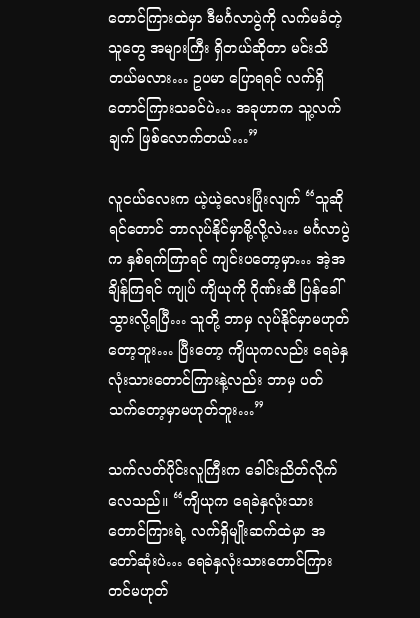တောင်ကြားထဲမှာ ဒီမင်္ဂလာပွဲကို လက်မခံတဲ့သူတွေ အများကြီး ရှိတယ်ဆိုတာ မင်းသိတယ်မလား… ဥပမာ ပြောရရင် လက်ရှိတောင်ကြားသခင်ပဲ… အခုဟာက သူ့လက်ချက် ဖြစ်လောက်တယ်…”

လူငယ်လေးက ယဲ့ယဲ့လေးပြုံးလျက် “သူဆိုရင်တောင် ဘာလုပ်နိုင်မှာမို့လို့လဲ… မင်္ဂလာပွဲက နှစ်ရက်ကြာရင် ကျင်းပတော့မှာ… အဲ့အချိန်ကြရင် ကျုပ် ကျိယုကို ဂိုဏ်းဆီ ပြန်ခေါ်သွားလို့ရပြီ… သူတို့ ဘာမှ လုပ်နိုင်မှာမဟုတ်တော့ဘူး… ပြီးတော့ ကျိယုကလည်း ရေခဲနှလုံးသားတောင်ကြားနဲ့လည်း ဘာမှ ပတ်သက်တော့မှာမဟုတ်ဘူး…”

သက်လတ်ပိုင်းလူကြီးက ခေါင်းညိတ်လိုက်လေသည်။ “ကျိယုက ရေခဲနှလုံးသားတောင်ကြားရဲ့ လက်ရှိမျိုးဆက်ထဲမှာ အတော်ဆုံးပဲ… ရေခဲနှလုံးသားတောင်ကြားတင်မဟုတ်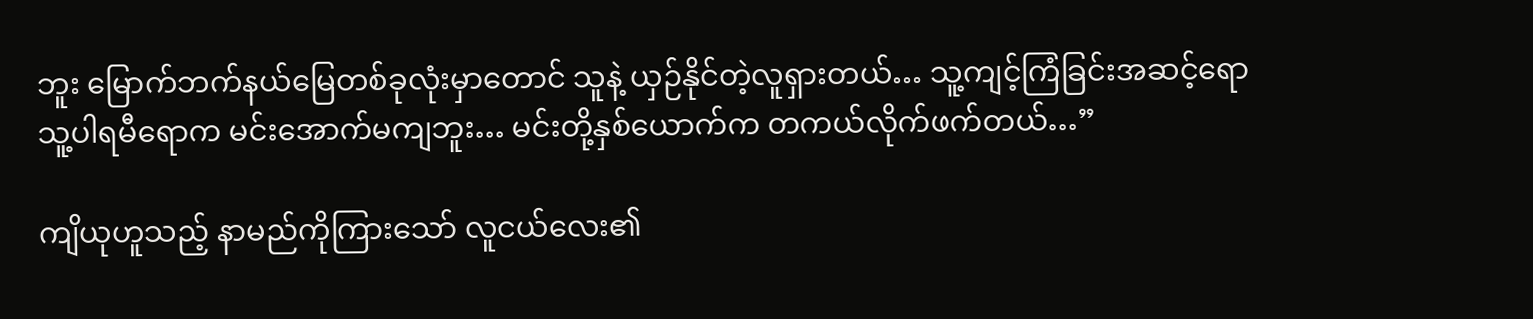ဘူး မြောက်ဘက်နယ်မြေတစ်ခုလုံးမှာတောင် သူနဲ့ ယှဉ်နိုင်တဲ့လူရှားတယ်… သူ့ကျင့်ကြံခြင်းအဆင့်ရော သူ့ပါရမီရောက မင်းအောက်မကျဘူး… မင်းတို့နှစ်ယောက်က တကယ်လိုက်ဖက်တယ်…”

ကျိယုဟူသည့် နာမည်ကိုကြားသော် လူငယ်လေး၏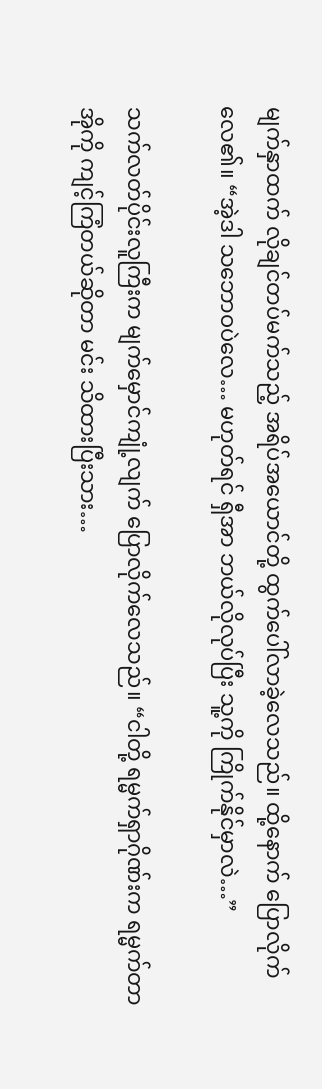မျက်နှာထက် လိုချင်တပ်မက်သည့် အရိပ်အယောင်တို့ ထွက်ပေါ်လာခဲ့လေသည်။ ထို့နောက် ပြောလိုက်လေ၏။ “အဲ့ဒါ သဘောဝပဲလေ… မဟုတ်ရင် ရှီအာ ဘယ်လိုလုပ်ပြီး သူ့ကို ကြိုက်နိုင်မှာလဲ…”

သက်လတ်ပိုင်းလူကြီးက မျက်မှောင်ကျုံ့လျက် ပြောလိုက်လေသည်။ “ငါတို့ ရမ္မက်ရှာဂိုဏ်းက ရမ္မက်တာအိုကို ကျင့်ကြံတယ်ဆိုတာ မင်း သိထားပြီးသား…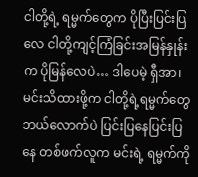ငါတို့ရဲ့ ရမ္မက်တွေက ပိုပြီးပြင်းပြလေ ငါတို့ကျင့်ကြံခြင်းအမြန်နှုန်းက ပိုမြန်လေပဲ… ဒါပေမဲ့ ရှီအာ၊ မင်းသိထားဖို့က ငါတို့ရဲ့ရမ္မက်တွေ ဘယ်လောက်ပဲ ပြင်းပြနေပြင်းပြနေ တစ်ဖက်လူက မင်းရဲ့ ရမ္မက်ကို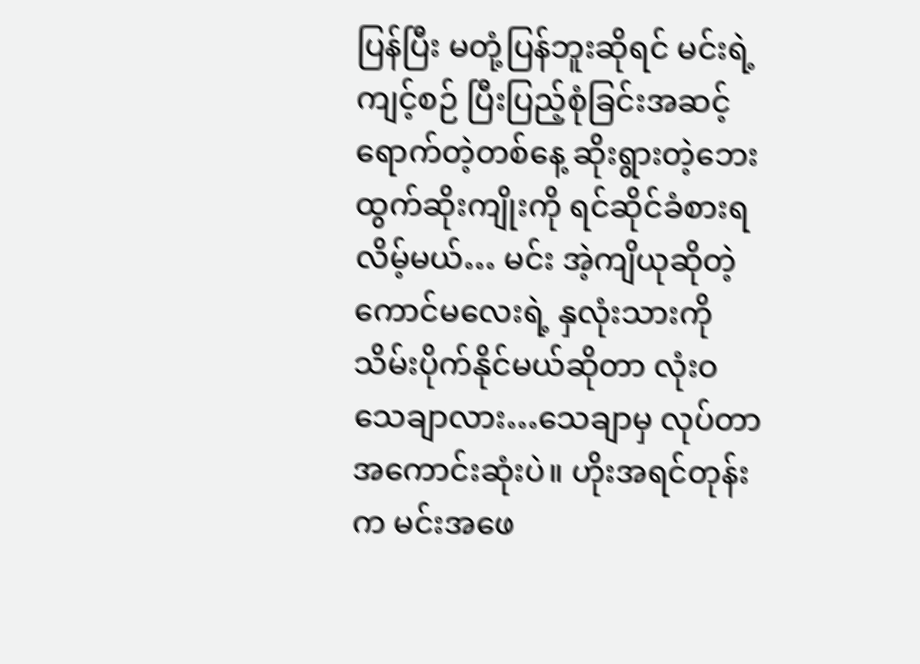ပြန်ပြီး မတုံ့ပြန်ဘူးဆိုရင် မင်းရဲ့ကျင့်စဉ် ပြီးပြည့်စုံခြင်းအဆင့် ရောက်တဲ့တစ်နေ့ ဆိုးရွားတဲ့ဘေးထွက်ဆိုးကျိုးကို ရင်ဆိုင်ခံစားရလိမ့်မယ်… မင်း အဲ့ကျိယုဆိုတဲ့ ကောင်မလေးရဲ့ နှလုံးသားကို သိမ်းပိုက်နိုင်မယ်ဆိုတာ လုံးဝ သေချာလား…သေချာမှ လုပ်တာအကောင်းဆုံးပဲ။ ဟိုးအရင်တုန်းက မင်းအဖေ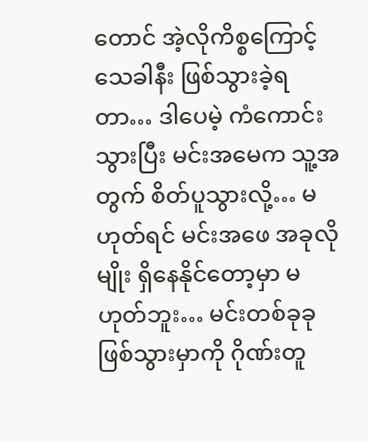တောင် အဲ့လိုကိစ္စကြောင့် သေခါနီး ဖြစ်သွားခဲ့ရတာ… ဒါပေမဲ့ ကံကောင်းသွားပြီး မင်းအမေက သူ့အတွက် စိတ်ပူသွားလို့… မဟုတ်ရင် မင်းအဖေ အခုလိုမျိုး ရှိနေနိုင်တော့မှာ မဟုတ်ဘူး… မင်းတစ်ခုခု ဖြစ်သွားမှာကို ဂိုဏ်းတူ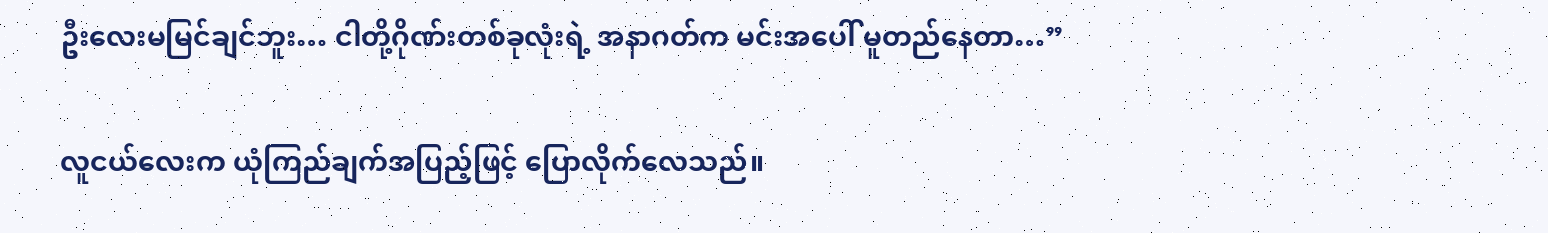ဦးလေးမမြင်ချင်ဘူး… ငါတို့ဂိုဏ်းတစ်ခုလုံးရဲ့ အနာဂတ်က မင်းအပေါ် မူတည်နေတာ…”

လူငယ်လေးက ယုံကြည်ချက်အပြည့်ဖြင့် ပြောလိုက်လေသည်။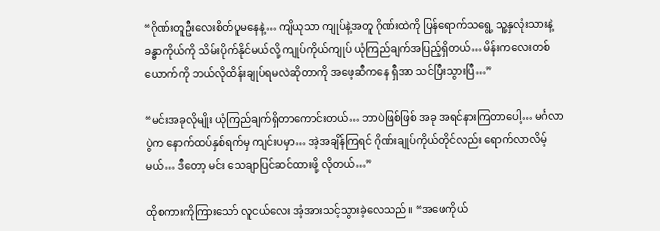“ဂိုဏ်းတူဦးလေးစိတ်ပူမနေနဲ့… ကျိယုသာ ကျုပ်နဲ့အတူ ဂိုဏ်းထဲကို ပြန်ရောက်သရွေ့ သူ့နှလုံးသားနဲ့ ခန္ဓာကိုယ်ကို သိမ်းပိုက်နိုင်မယ်လို့ ကျုပ်ကိုယ်ကျုပ် ယုံကြည်ချက်အပြည့်ရှိတယ်… မိန်းကလေးတစ်ယောက်ကို ဘယ်လိုထိန်းချုပ်ရမလဲဆိုတာကို အဖေ့ဆီကနေ ရှီအာ သင်ပြီးသွားပြီ…”

“မင်းအခုလိုမျိုး ယုံကြည်ချက်ရှိတာကောင်းတယ်… ဘာပဲဖြစ်ဖြစ် အခု အရင်နားကြတာပေါ့… မင်္ဂလာပွဲက နောက်ထပ်နှစ်ရက်မှ ကျင်းပမှာ… အဲ့အချိန်ကြရင် ဂိုဏ်းချုပ်ကိုယ်တိုင်လည်း ရောက်လာလိမ့်မယ်… ဒီတော့ မင်း သေချာပြင်ဆင်ထားဖို့ လိုတယ်…”

ထိုစကားကိုကြားသော် လူငယ်လေး အံ့အားသင့်သွားခဲ့လေသည်။ “အဖေကိုယ်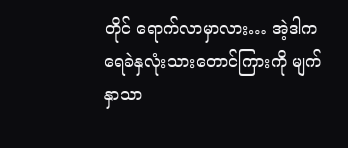တိုင် ရောက်လာမှာလား… အဲ့ဒါက ရေခဲနှလုံးသားတောင်ကြားကို မျက်နှာသာ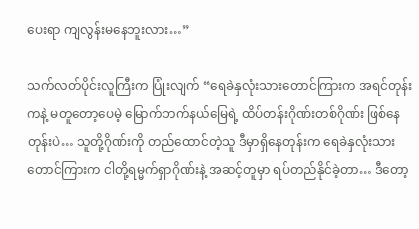ပေးရာ ကျလွန်းမနေဘူးလား…”

သက်လတ်ပိုင်းလူကြီးက ပြုံးလျက် “ရေခဲနှလုံးသားတောင်ကြားက အရင်တုန်းကနဲ့ မတူတော့ပေမဲ့ မြောက်ဘက်နယ်မြေရဲ့ ထိပ်တန်းဂိုဏ်းတစ်ဂိုဏ်း ဖြစ်နေတုန်းပဲ… သူတို့ဂိုဏ်းကို တည်ထောင်တဲ့သူ ဒီမှာရှိနေတုန်းက ရေခဲနှလုံးသားတောင်ကြားက ငါတို့ရမ္မက်ရှာဂိုဏ်းနဲ့ အဆင့်တူမှာ ရပ်တည်နိုင်ခဲ့တာ… ဒီတော့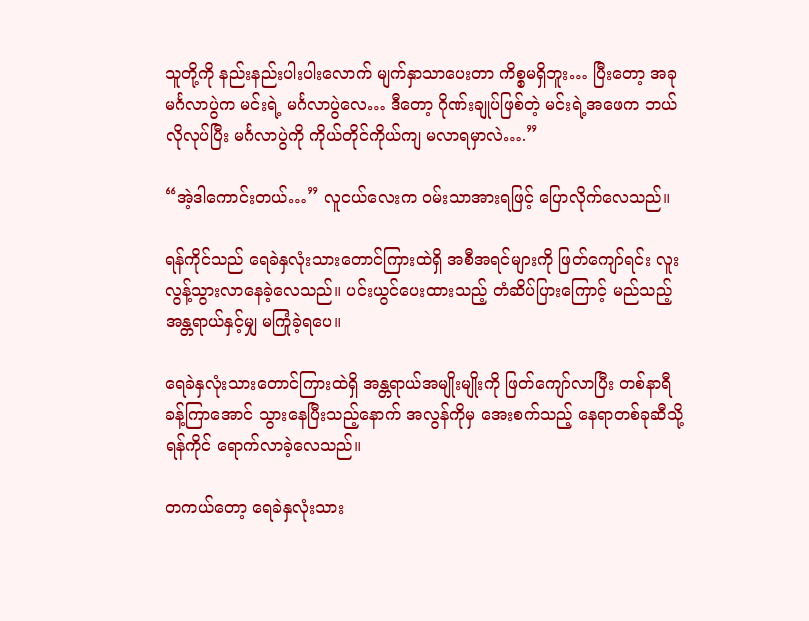သူတို့ကို နည်းနည်းပါးပါးလောက် မျက်နှာသာပေးတာ ကိစ္စမရှိဘူး… ပြီးတော့ အခုမင်္ဂလာပွဲက မင်းရဲ့ မင်္ဂလာပွဲလေ… ဒီတော့ ဂိုဏ်းချုပ်ဖြစ်တဲ့ မင်းရဲ့အဖေက ဘယ်လိုလုပ်ပြီး မင်္ဂလာပွဲကို ကိုယ်တိုင်ကိုယ်ကျ မလာရမှာလဲ….”

“အဲ့ဒါကောင်းတယ်…” လူငယ်လေးက ဝမ်းသာအားရဖြင့် ပြောလိုက်လေသည်။

ရန်ကိုင်သည် ရေခဲနှလုံးသားတောင်ကြားထဲရှိ အစီအရင်များကို ဖြတ်ကျော်ရင်း လူးလွန့်သွားလာနေခဲ့လေသည်။ ပင်းယွင်ပေးထားသည့် တံဆိပ်ပြား‌ကြောင့် မည်သည့်အန္တရာယ်နှင့်မျှ မကြုံခဲ့ရပေ။

ရေခဲနှလုံးသားတောင်ကြားထဲရှိ အန္တရာယ်အမျိုးမျိုးကို ဖြတ်ကျော်လာပြီး တစ်နာရီခန့်ကြာအောင် သွားနေပြီးသည့်နောက် အလွန်ကိုမှ အေးစက်သည့် နေရာတစ်ခုဆီသို့ ရန်ကိုင် ရောက်လာခဲ့လေသည်။

တကယ်တော့ ရေခဲနှလုံးသား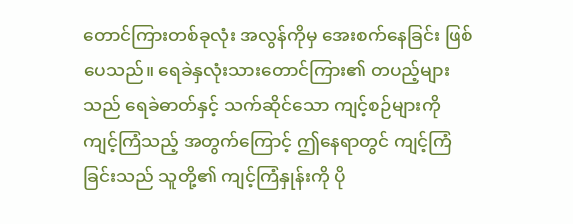တောင်ကြားတစ်ခုလုံး အလွန်ကိုမှ အေးစက်နေခြင်း ဖြစ်ပေသည်။ ရေခဲနှလုံးသားတောင်ကြား၏ တပည့်များသည် ရေခဲဓာတ်နှင့် သက်ဆိုင်သော ကျင့်စဉ်များကို ကျင့်ကြံသည့် အတွက်ကြောင့် ဤနေရာတွင် ကျင့်ကြံခြင်းသည် သူတို့၏ ကျင့်ကြံနှုန်းကို ပို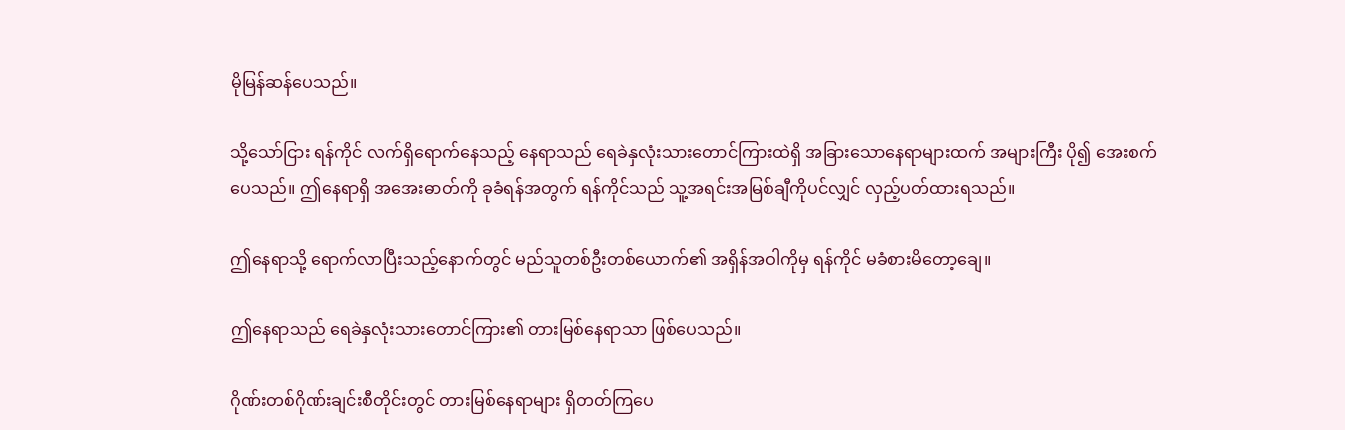မိုမြန်ဆန်ပေသည်။

သို့သော်ငြား ရန်ကိုင် လက်ရှိရောက်နေသည့် နေရာသည် ရေခဲနှလုံးသားတောင်ကြားထဲရှိ အခြားသောနေရာများထက် အများကြီး ပို၍ အေးစက်ပေသည်။ ဤနေရာရှိ အအေးဓာတ်ကို ခုခံရန်အတွက် ရန်ကိုင်သည် သူ့အရင်းအမြစ်ချီကိုပင်လျှင် လှည့်ပတ်ထားရသည်။

ဤနေရာသို့ ရောက်လာပြီးသည့်နောက်တွင် မည်သူတစ်ဦးတစ်ယောက်၏ အရှိန်အဝါကိုမှ ရန်ကိုင် မခံစားမိတော့ချေ။

ဤနေရာသည် ရေခဲနှလုံးသားတောင်ကြား၏ တားမြစ်နေရာသာ ဖြစ်ပေသည်။

ဂိုဏ်းတစ်ဂိုဏ်းချင်းစီတိုင်းတွင် တားမြစ်နေရာများ ရှိတတ်ကြပေ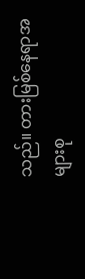သည်။ တားမြစ်နေရာအများစု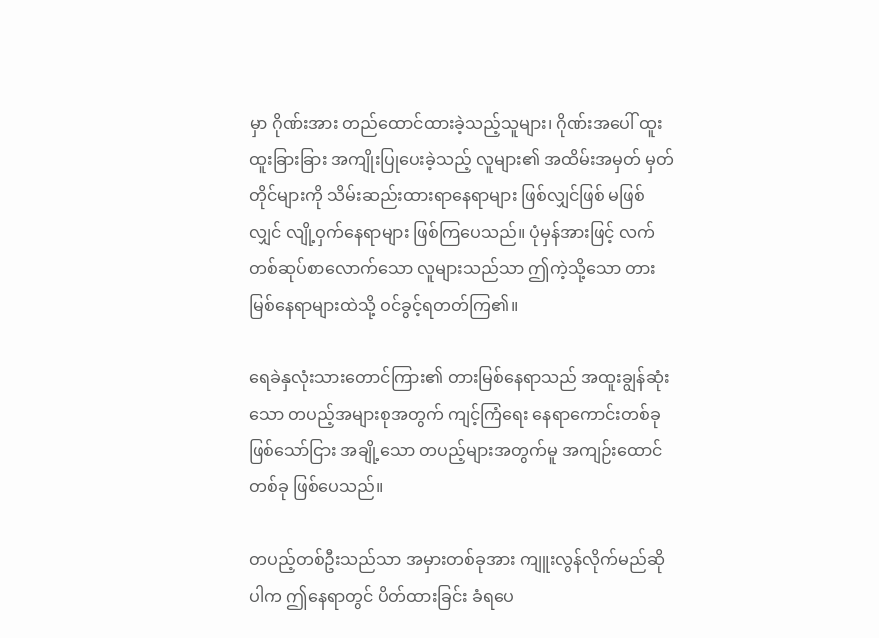မှာ ဂိုဏ်းအား တည်ထောင်ထားခဲ့သည့်သူများ၊ ဂိုဏ်းအပေါ် ထူးထူးခြားခြား အကျိုးပြုပေးခဲ့သည့် လူများ၏ အထိမ်းအမှတ် မှတ်တိုင်များကို သိမ်းဆည်းထားရာနေရာများ ဖြစ်လျှင်ဖြစ် မဖြစ်လျှင် လျို့ဝှက်နေရာများ ဖြစ်ကြပေသည်။ ပုံမှန်အားဖြင့် လက်တစ်ဆုပ်စာလောက်သော လူများသည်သာ ဤကဲ့သို့သော တားမြစ်နေရာများထဲသို့ ဝင်ခွင့်ရတတ်ကြ၏။

ရေခဲနှလုံးသားတောင်ကြား၏ တားမြစ်နေရာသည် အထူးချွန်ဆုံးသော တပည့်အများစုအတွက် ကျင့်ကြံရေး နေရာကောင်းတစ်ခု ဖြစ်သော်ငြား အချို့သော တပည့်များအတွက်မူ အကျဉ်းထောင်တစ်ခု ဖြစ်ပေသည်။

တပည့်တစ်ဦးသည်သာ အမှားတစ်ခုအား ကျူးလွန်လိုက်မည်ဆိုပါက ဤနေရာတွင် ပိတ်ထားခြင်း ခံရပေ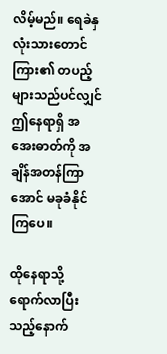လိမ့်မည်။ ရေခဲနှလုံးသားတောင်ကြား၏ တပည့်များသည်ပင်လျှင် ဤနေရာရှိ အအေးဓာတ်ကို အချိန်အတန်ကြာအောင် မခုခံနိုင်ကြပေ။

ထိုနေရာသို့ ရောက်လာပြီးသည့်နောက်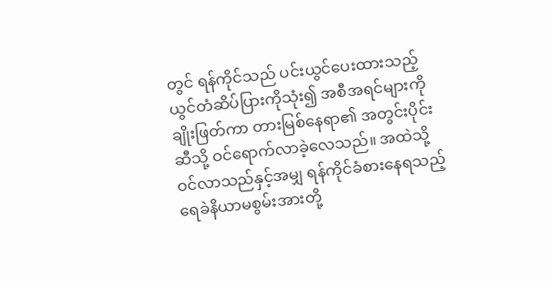တွင် ရန်ကိုင်သည် ပင်းယွင်ပေးထားသည့် ယွင်တံဆိပ်ပြားကိုသုံး၍ အစီအရင်များကို ချိုးဖြတ်ကာ တားမြစ်နေရာ၏ အတွင်းပိုင်းဆီသို့ ဝင်ရောက်လာခဲ့လေသည်။ အထဲသို့ ဝင်လာသည်နှင့်အမျှ ရန်ကိုင်ခံစားနေရသည့် ရေခဲနိယာမစွမ်းအားတို့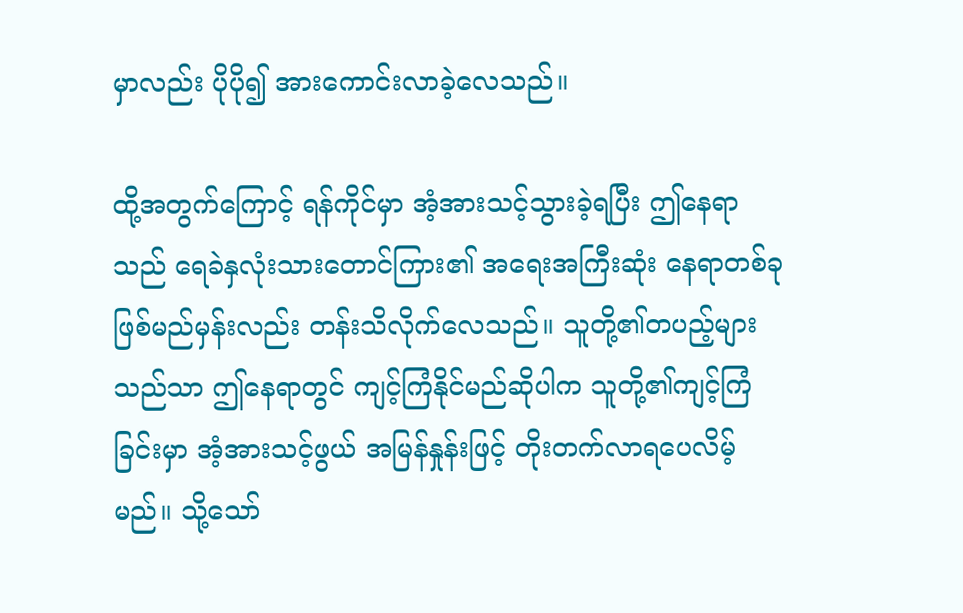မှာလည်း ပိုပို၍ အားကောင်းလာခဲ့လေသည်။

ထို့အတွက်ကြောင့် ရန်ကိုင်မှာ အံ့အားသင့်သွားခဲ့ရပြီး ဤနေရာသည် ရေခဲနှလုံးသားတောင်ကြား၏ အရေးအကြီးဆုံး နေရာတစ်ခု ဖြစ်မည်မှန်းလည်း တန်းသိလိုက်လေသည်။ သူတို့၏တပည့်များသည်သာ ဤနေရာတွင် ကျင့်ကြံနိုင်မည်ဆိုပါက သူတို့၏ကျင့်ကြံခြင်းမှာ အံ့အားသင့်ဖွယ် အမြန်နှုန်းဖြင့် တိုးတက်လာရပေလိမ့်မည်။ သို့သော်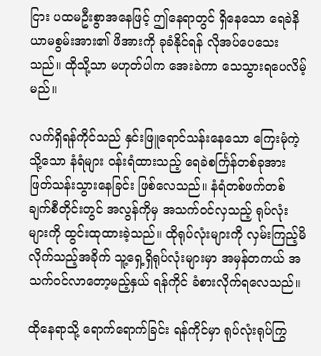ငြား ပထမဦးစွာအနေဖြင့် ဤနေရာတွင် ရှိနေသော ရေခဲနိယာမစွမ်းအား၏ ဖိအားကို ခုခံနိုင်ရန် လိုအပ်ပေသေးသည်။ ထိုသို့သာ မဟုတ်ပါက အေးခဲကာ သေသွားရပေလိမ့်မည်။

လက်ရှိရန်ကိုင်သည် နှင်းဖြူရောင်သန်းနေသော ကြေးမုံကဲ့သို့သော နံရံများ ဝန်းရံထားသည့် ရေခဲစင်္ကြန်တစ်ခုအား ဖြတ်သန်းသွားနေခြင်း ဖြစ်လေသည်။ နံရံတစ်ဖက်တစ်ချက်စီတိုင်းတွင် အလွန်ကိုမှ အသက်ဝင်လှသည့် ရုပ်လုံးများကို ထွင်းထုထားခဲ့သည်။ ထိုရုပ်လုံးများကို လှမ်းကြည့်မိလိုက်သည့်အခိုက် သူ့ရှေ့ရှိရုပ်လုံးများမှာ အမှန်တကယ် အသက်ဝင်လာတော့မည့်နှယ် ရန်ကိုင် ခံစားလိုက်ရလေသည်။

ထိုနေရာသို့ ရောက်ရောက်ခြင်း ရန်ကိုင်မှာ ရုပ်လုံးရုပ်ကြွ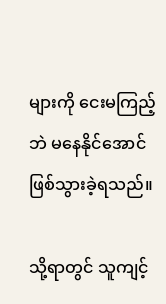များကို ငေးမကြည့်ဘဲ မနေနိုင်အောင် ဖြစ်သွားခဲ့ရသည်။

သို့ရာတွင် သူကျင့်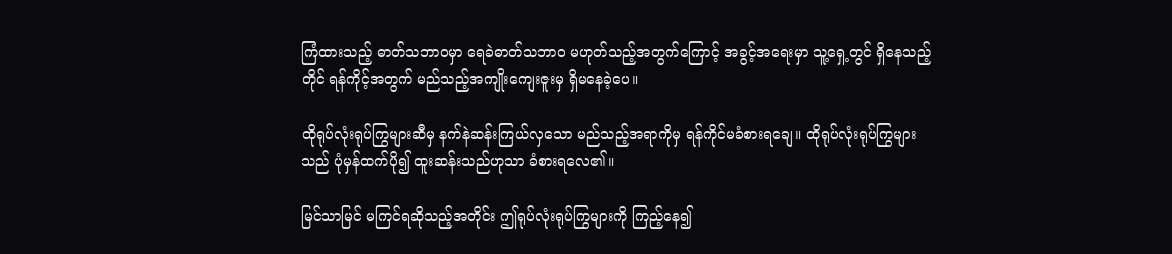ကြံထားသည့် ဓာတ်သဘာဝမှာ ရေခဲဓာတ်သဘာဝ မဟုတ်သည့်အတွက်ကြောင့် အခွင့်အရေးမှာ သူ့ရှေ့တွင် ရှိနေသည့်တိုင် ရန်ကိုင့်အတွက် မည်သည့်အကျိုးကျေးဇူးမှ ရှိမနေခဲ့ပေ။

ထိုရုပ်လုံးရုပ်ကြွများဆီမှ နက်နဲဆန်းကြယ်လှသော မည်သည့်အရာကိုမှ ရန်ကိုင်မခံစားရချေ။ ထိုရုပ်လုံးရုပ်ကြွများသည် ပုံမှန်ထက်ပို၍ ထူးဆန်းသည်ဟုသာ ခံစားရလေ၏။

မြင်သာမြင် မကြင်ရဆိုသည့်အတိုင်း ဤရုပ်လုံးရုပ်ကြွများကို ကြည့်နေ၍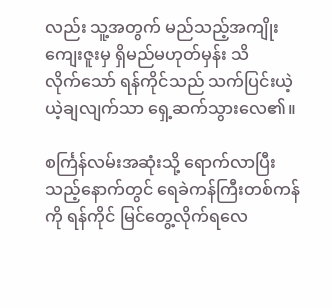လည်း သူ့အတွက် မည်သည့်အကျိုးကျေးဇူးမှ ရှိမည်မဟုတ်မှန်း သိလိုက်‌သော် ရန်ကိုင်သည် သက်ပြင်းယဲ့ယဲ့ချလျက်သာ ရှေ့ဆက်သွားလေ၏။

စင်္ကြန်လမ်းအဆုံးသို့ ရောက်လာပြီးသည့်နောက်တွင် ရေခဲကန်ကြီးတစ်ကန်ကို ရန်ကိုင် မြင်တွေ့လိုက်ရလေ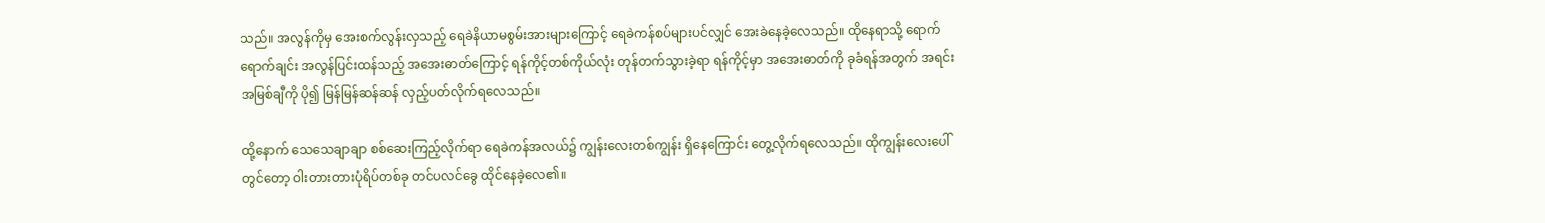သည်။ အလွန်ကိုမှ အေးစက်လွန်းလှသည့် ရေခဲနိယာမစွမ်းအားများကြောင့် ရေခဲကန်စပ်များပင်လျှင် အေးခဲနေခဲ့လေသည်။ ထိုနေရာသို့ ရောက်ရောက်ချင်း အလွန်ပြင်းထန်သည့် အအေးဓာတ်ကြောင့် ရန်ကိုင့်တစ်ကိုယ်လုံး တုန်တက်သွားခဲ့ရာ ရန်ကိုင့်မှာ အအေးဓာတ်ကို ခုခံရန်အတွက် အရင်းအမြစ်ချီကို ပို၍ မြန်မြန်ဆန်ဆန် လှည့်ပတ်လိုက်ရလေသည်။

ထို့နောက် သေသေချာချာ စစ်ဆေးကြည့်လိုက်ရာ ရေခဲကန်အလယ်၌ ကျွန်းလေးတစ်ကျွန်း ရှိနေကြောင်း တွေ့လိုက်ရလေသည်။ ထိုကျွန်းလေးပေါ်တွင်တော့ ဝါးတားတားပုံရိပ်တစ်ခု တင်ပလင်ခွေ ထိုင်နေခဲ့လေ၏။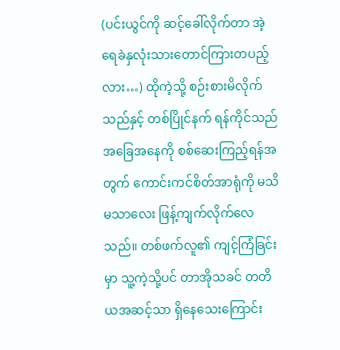(ပင်းယွင်ကို ဆင့်ခေါ်လိုက်တာ အဲ့ ရေခဲနှလုံးသားတောင်ကြားတပည့်လား…) ထိုကဲ့သို့ စဉ်းစားမိလိုက်သည်နှင့် တစ်ပြိုင်နက် ရန်ကိုင်သည် အခြေအနေကို စစ်ဆေးကြည့်ရန်အတွက် ကောင်းကင်စိတ်အာရုံကို မသိမသာလေး ဖြန့်ကျက်လိုက်လေသည်။ တစ်ဖက်လူ၏ ကျင့်ကြံခြင်းမှာ သူ့ကဲ့သို့ပင် တာအိုသခင် တတိယအဆင့်သာ ရှိနေသေးကြောင်း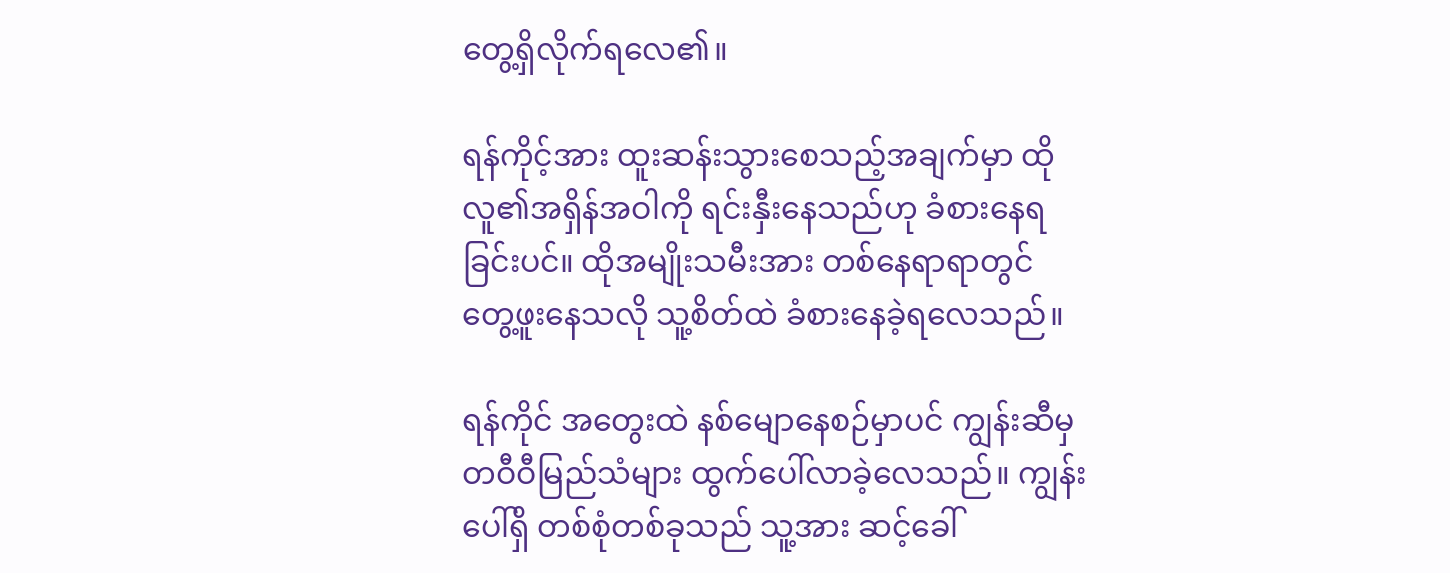တွေ့ရှိလိုက်ရလေ၏။

ရန်ကိုင့်အား ထူးဆန်းသွားစေသည့်အချက်မှာ ထိုလူ၏အရှိန်အဝါကို ရင်းနှီးနေသည်ဟု ခံစားနေရခြင်းပင်။ ထိုအမျိုးသမီးအား တစ်နေရာရာတွင် တွေ့ဖူးနေသလို သူ့စိတ်ထဲ ခံစားနေခဲ့ရလေသည်။

ရန်ကိုင် အတွေးထဲ နစ်မျောနေစဉ်မှာပင် ကျွန်းဆီမှ တဝီဝီမြည်သံများ ထွက်ပေါ်လာခဲ့လေသည်။ ကျွန်းပေါ်ရှိ တစ်စုံတစ်ခုသည် သူ့အား ဆင့်ခေါ်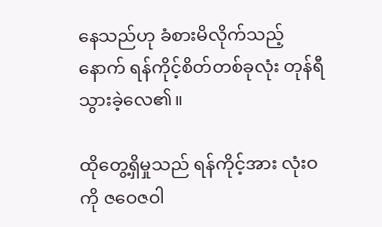နေသည်ဟု ခံစားမိလိုက်သည့်နောက် ရန်ကိုင့်စိတ်တစ်ခုလုံး တုန်ရီသွားခဲ့လေ၏။

ထိုတွေ့ရှိမှုသည် ရန်ကိုင့်အား လုံးဝကို ဇဝေဇဝါ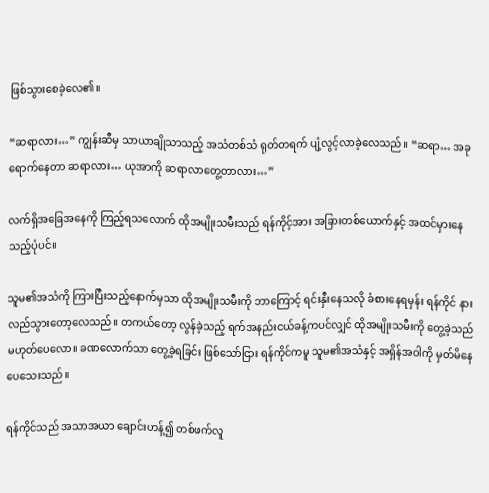ဖြစ်သွားစေခဲ့လေ၏။

“ဆရာလား…” ကျွန်းဆီမှ သာယာချိုသာသည့် အသံတစ်သံ ရုတ်တရက် ပျံ့လွင့်လာခဲ့လေသည်။ “ဆရာ… အခုရောက်နေတာ ဆရာလား… ယုအာကို ဆရာလာတွေ့တာလား…”

လက်ရှိအခြေအနေကို ကြည့်ရသလောက် ထိုအမျိုးသမီးသည် ရန်ကိုင့်အား အခြားတစ်ယောက်နှင့် အထင်မှားနေသည့်ပုံပင်။

သူမ၏အသံကို ကြားပြီးသည့်နောက်မှသာ ထိုအမျိုးသမီးကို ဘာကြောင့် ရင်းနှီးနေသလို ခံစားနေရမှန်း ရန်ကိုင် နားလည်သွားတော့လေသည်။ တကယ်တော့ လွန်ခဲ့သည့် ရက်အနည်းငယ်ခန့်ကပင်လျှင် ထိုအမျိုးသမီးကို တွေ့ခဲ့သည် မဟုတ်ပေလော။ ခဏလောက်သာ တွေ့ခဲ့ရခြင်း ဖြစ်သော်ငြား ရန်ကိုင်ကမူ သူမ၏အသံနှင့် အရှိန်အဝါကို မှတ်မိနေပေသေးသည်။

ရန်ကိုင်သည် အသာအယာ ချောင်းဟန့်၍ တစ်ဖက်လူ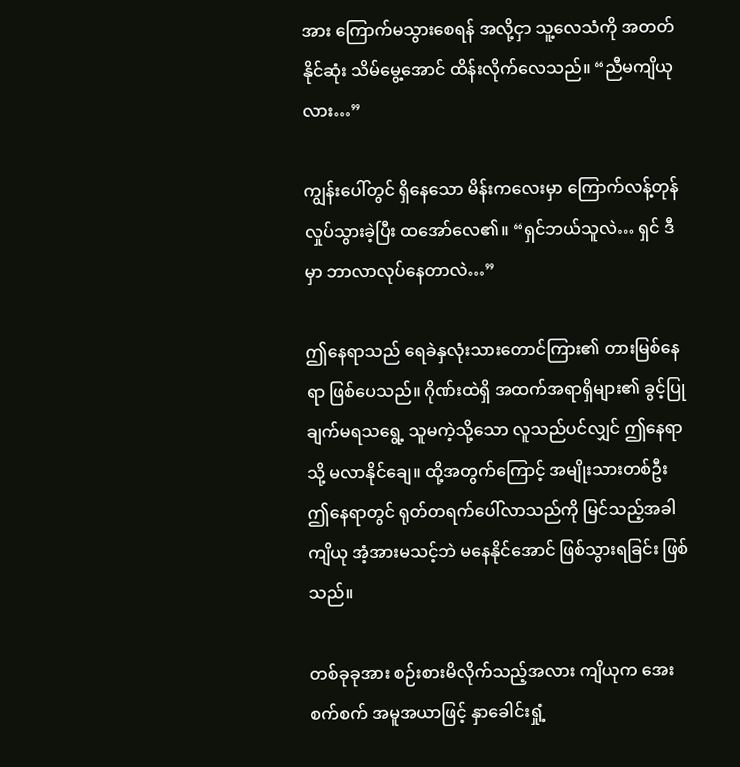အား ကြောက်မသွားစေရန် အလို့ငှာ သူ့လေသံကို အတတ်နိုင်ဆုံး သိမ်မွေ့အောင် ထိန်းလိုက်လေသည်။ “ညီမကျိယုလား…”

ကျွန်းပေါ်တွင် ရှိနေသော မိန်းကလေးမှာ ကြောက်လန့်တုန်လှုပ်သွားခဲ့ပြီး ထအော်လေ၏။ “ရှင်ဘယ်သူလဲ… ရှင် ဒီမှာ ဘာလာလုပ်နေတာလဲ…”

ဤနေရာသည် ရေခဲနှလုံးသားတောင်ကြား၏ တားမြစ်နေရာ ဖြစ်ပေသည်။ ဂိုဏ်းထဲရှိ အထက်အရာရှိများ၏ ခွင့်ပြုချက်မရသရွေ့ သူမကဲ့သို့သော လူသည်ပင်လျှင် ဤနေရာသို့ မလာနိုင်ချေ။ ထို့အတွက်ကြောင့် အမျိုးသားတစ်ဦး ဤနေရာတွင် ရုတ်တရက်ပေါ်လာသည်ကို မြင်သည့်အခါ ကျိယု အံ့အားမသင့်ဘဲ မနေနိုင်အောင် ဖြစ်သွားရခြင်း ဖြစ်သည်။

တစ်ခုခုအား စဉ်းစားမိလိုက်သည့်အလား ကျိယုက အေးစက်စက် အမူအယာဖြင့် နှာခေါင်းရှုံ့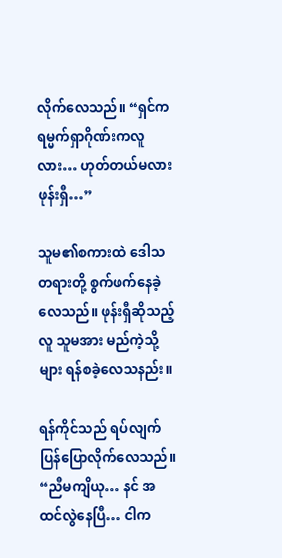လိုက်လေသည်။ “ရှင်က ရမ္မက်ရှာဂိုဏ်းကလူလား… ဟုတ်တယ်မလား ဖုန်းရှီ…”

သူမ၏စကားထဲ ဒေါသတရားတို့ စွက်ဖက်နေခဲ့လေသည်။ ဖုန်းရှီဆိုသည့်လူ သူမအား မည်ကဲ့သို့များ ရန်စခဲ့လေသနည်း။

ရန်ကိုင်သည် ရပ်လျက် ပြန်ပြောလိုက်လေသည်။ “ညီမကျိယု… နင် အထင်လွဲနေပြီ… ငါက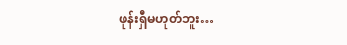ဖုန်းရှီမဟုတ်ဘူး…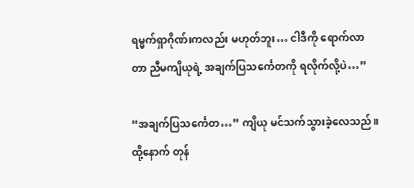ရမ္မက်ရှာဂိုဏ်းကလည်း မဟုတ်ဘူး… ငါဒီကို ရောက်လာတာ ညီမကျိယုရဲ့ အချက်ပြသင်္ကေတကို ရလိုက်လို့ပဲ…”

“အချက်ပြသင်္ကေတ…” ကျိယု မင်သက်သွားခဲ့လေသည်။ ထို့နောက် တုန်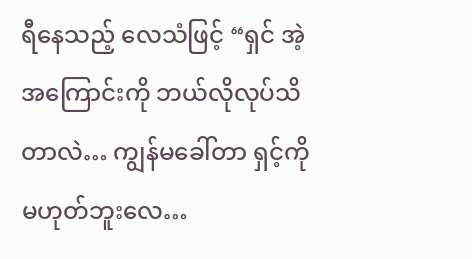ရီနေသည့် လေသံဖြင့် “ရှင် အဲ့အကြောင်းကို ဘယ်လိုလုပ်သိတာလဲ… ကျွန်မခေါ်တာ ရှင့်ကို မဟုတ်ဘူးလေ…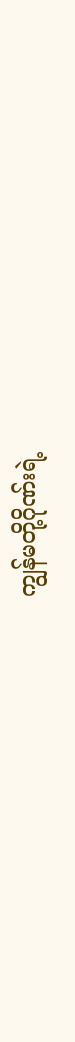ကျွန်မတို့ဂိုဏ်းရဲ့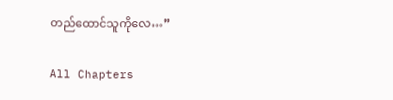တည်ထောင်သူကိုလေ…”

All Chapters